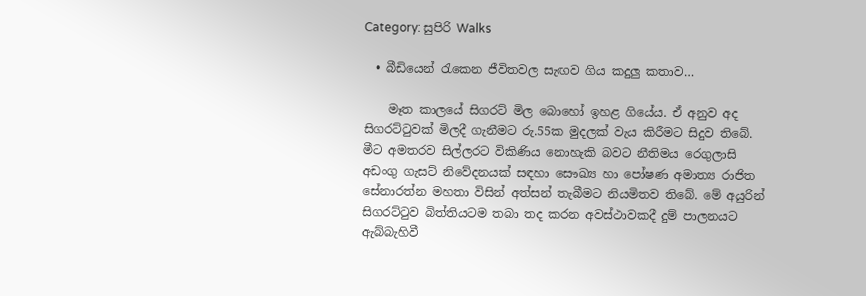Category: සුපිරි Walks

  • බීඩියෙන් රැකෙන ජීවිතවල සැඟව ගිය කදුලු කතාව…

    මෑත කාලයේ සිගරට් මිල බොහෝ ඉහළ ගියේය. ඒ අනුව අද සිගරට්ටුවක් මිලදී ගැනීමට රු.55ක මුදලක් වැය කිරීමට සිදුව තිබේ. මීට අමතරව සිල්ලරට විකිණිය නොහැකි බවට නීතිමය රෙගුලාසි අඩංගු ගැසට් නිවේදනයක් සඳහා සෞඛ්‍ය හා පෝෂණ අමාත්‍ය රාජිත සේනාරත්න මහතා විසින් අත්සන් තැබීමට නියමිතව තිබේ. මේ අයුරින් සිගරට්ටුව බිත්තියටම තබා තද කරන අවස්ථාවකදී දුම් පාලනයට ඇබ්බැහිවී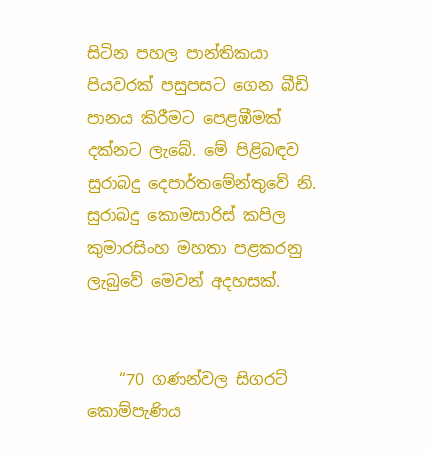සිටින පහල පාන්තිකයා පියවරක් පසුපසට ගෙන බීඩි පානය කිරීමට පෙළඹීමක් දක්නට ලැබේ. මේ පිළිබඳව සුරාබදු දෙපාර්තමේන්තුවේ නි. සුරාබදු කොමසාරිස් කපිල කුමාරසිංහ මහතා පළකරනු ලැබුවේ මෙවන් අදහසක්.


    “70 ගණන්වල සිගරට් කොම්පැණිය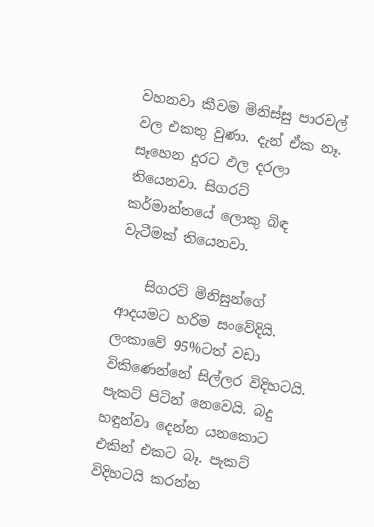වහනවා කීවම මිනිස්සු පාරවල් වල එකතු වුණා. දැන් ඒක නෑ.  සෑහෙන දුරට ඵල දරලා තියෙනවා. සිගරට් කර්මාන්තයේ ලොකු බිඳ වැටීමක් තියෙනවා.

    සිගරට් මිනිසුන්ගේ ආදයමට හරිම සංවේදියි. ලංකාවේ 95%ටත් වඩා විකිණෙන්නේ සිල්ලර විදිහටයි. පැකට් පිටින් නෙවෙයි. බදු හඳුන්වා දෙන්න යනකොට එකින් එකට බෑ. පැකට් විදිහටයි කරන්න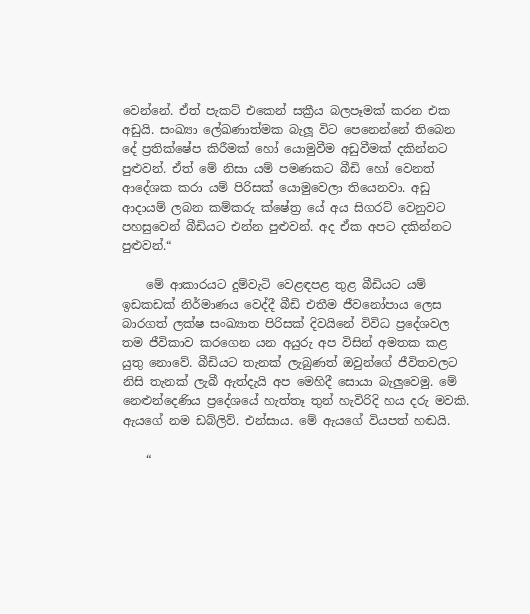වෙන්නේ. ඒත් පැකට් එකෙන් සක්‍රීය බලපෑමක් කරන එක අඩුයි. සංඛ්‍යා ලේඛණාත්මක බැලූ විට පෙනෙන්නේ තිබෙන දේ ප්‍රතික්ෂේප කිරීමක් හෝ යොමුවීම අඩුවීමක් දකින්නට පුළුවන්. ඒත් මේ නිසා යම් පමණකට බීඩි හෝ වෙනත් ආදේශක කරා යම් පිරිසක් යොමුවෙලා තියෙනවා. අඩු ආදායම් ලබන කම්කරු ක්ෂේත්‍ර යේ අය සිගරට් වෙනුවට පහසුවෙන් බීඩියට එන්න පුළුවන්. අද ඒක අපට දකින්නට පුළුවන්.“

    මේ ආකාරයට දුම්වැටි වෙළඳපළ තුළ බීඩියට යම් ඉඩකඩක් නිර්මාණය වෙද්දී බීඩි එතීම ජීවනෝපාය ලෙස බාරගත් ලක්ෂ සංඛ්‍යාත පිරිසක් දිවයිනේ විවිධ ප්‍රදේශවල තම ජීවිකාව කරගෙන යන අයුරු අප විසින් අමතක කළ යුතු නොවේ. බීඩියට තැනක් ලැබුණත් ඔවුන්ගේ ජීවිතවලට නිසි තැනක් ලැබී ඇත්දැයි අප මෙහිදී සොයා බැලුවෙමු. මේ නෙළුන්දෙණිය ප්‍රදේශයේ හැත්තෑ තුන් හැවිරිදි හය දරු මවකි. ඇයගේ නම ඩබ්ලිව්. එන්සාය. මේ ඇයගේ වියපත් හඬයි.

    “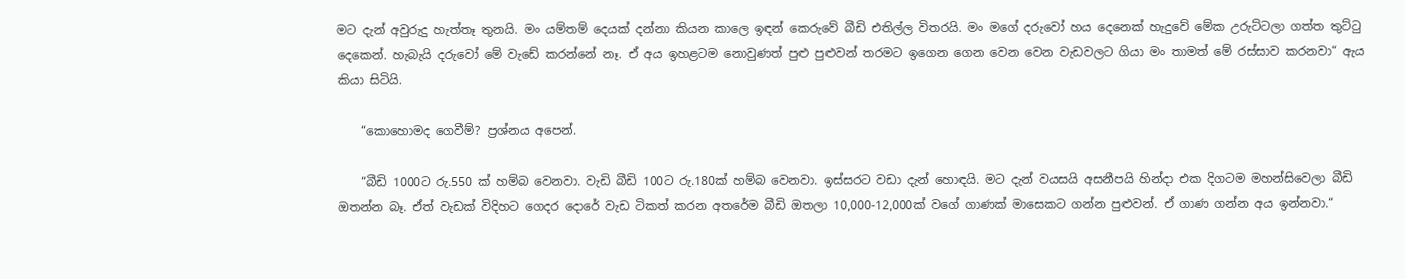මට දැන් අවුරුදු හැත්තෑ තුනයි. මං යම්තම් දෙයක් දන්නා කියන කාලෙ ඉඳන් කෙරුවේ බීඩි එතිල්ල විතරයි. මං මගේ දරුවෝ හය දෙනෙක් හැදුවේ මේක උරුට්ටලා ගත්ත තුට්ටු දෙකෙන්. හැබැයි දරුවෝ මේ වැඩේ කරන්නේ නෑ. ඒ අය ඉහළටම නොවුණත් පුළු පුළුවන් තරමට ඉගෙන ගෙන වෙන වෙන වැඩවලට ගියා මං තාමත් මේ රස්සාව කරනවා“ ඇය කියා සිටියි.

    “කොහොමද ගෙවීම්? ප්‍රශ්නය අපෙන්.

    “බීඩි 1000ට රු.550 ක් හම්බ වෙනවා. වැඩි බීඩි 100ට රු.180ක් හම්බ වෙනවා. ඉස්සරට වඩා දැන් හොඳයි. මට දැන් වයසයි අසනීපයි හින්දා එක දිගටම මහන්සිවෙලා බීඩි ඔතන්න බෑ. ඒත් වැඩක් විදිහට ගෙදර දොරේ වැඩ ටිකත් කරන අතරේම බීඩි ඔතලා 10,000-12,000ක් වගේ ගාණක් මාසෙකට ගන්න පුළුවන්. ඒ ගාණ ගන්න අය ඉන්නවා.“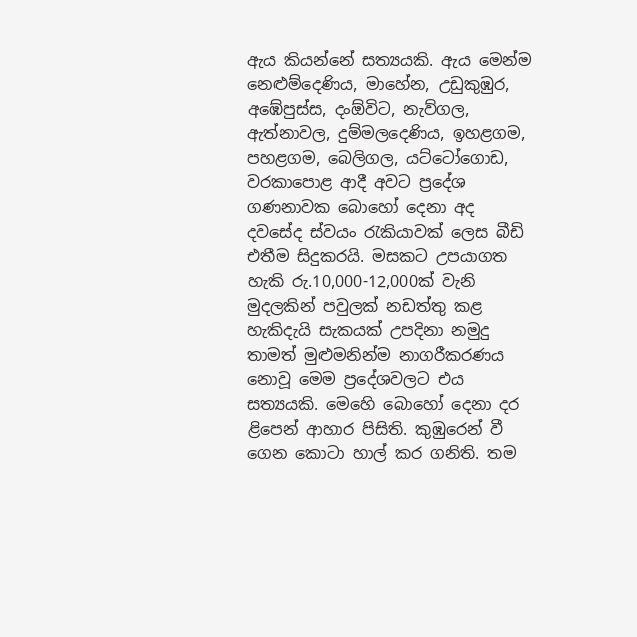ඇය කියන්නේ සත්‍යයකි. ඇය මෙන්ම නෙළුම්දෙණිය, මාහේන, උඩුකුඹුර, අඹේපුස්ස, දංඕවිට, නැව්ගල, ඇත්නාවල, දුම්මලදෙණිය, ඉහළගම, පහළගම, බෙලිගල, යට්ටෝගොඩ, වරකාපොළ ආදී අවට ප්‍රදේශ ගණනාවක බොහෝ දෙනා අද දවසේද ස්වයං රැකියාවක් ලෙස බීඩි එතීම සිදුකරයි. මසකට උපයාගත හැකි රු.10,000-12,000ක් වැනි මුදලකින් පවුලක් නඩත්තු කළ හැකිදැයි සැකයක් උපදිනා නමුදු තාමත් මුළුමනින්ම නාගරීකරණය නොවූ මෙම ප්‍රදේශවලට එය සත්‍යයකි. මෙහෙි බොහෝ දෙනා දර ළිපෙන් ආහාර පිසිති. කුඹුරෙන් වී ගෙන කොටා හාල් කර ගනිති. තම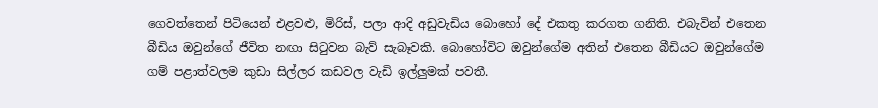ගෙවත්තෙන් පිටියෙන් එළවළු, මිරිස්, පලා ආදි අඩුවැඩිය බොහෝ දේ එකතු කරගත ගනිති. එබැවින් එතෙන බීඩිය ඔවුන්ගේ ජීවිත නඟා සිටුවන බැව් සැබෑවකි. බොහෝවිට ඔවුන්ගේම අතින් එතෙන බීඩියට ඔවුන්ගේම ගම් පළාත්වලම කුඩා සිල්ලර කඩවල වැඩි ඉල්ලුමක් පවතී.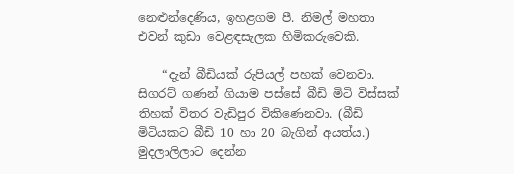නෙළුන්දෙණිය, ඉහළගම පී. නිමල් මහතා එවන් කුඩා වෙළඳසැලක හිමිකරුවෙකි.

    “දැන් බීඩියක් රුපියල් පහක් වෙනවා. සිගරට් ගණන් ගියාම පස්සේ බීඩි මිටි විස්සක් තිහක් විතර වැඩිපුර විකිණෙනවා. (බීඩි මිටියකට බීඩි 10 හා 20 බැගින් අයත්ය.) මුදලාලිලාට දෙන්න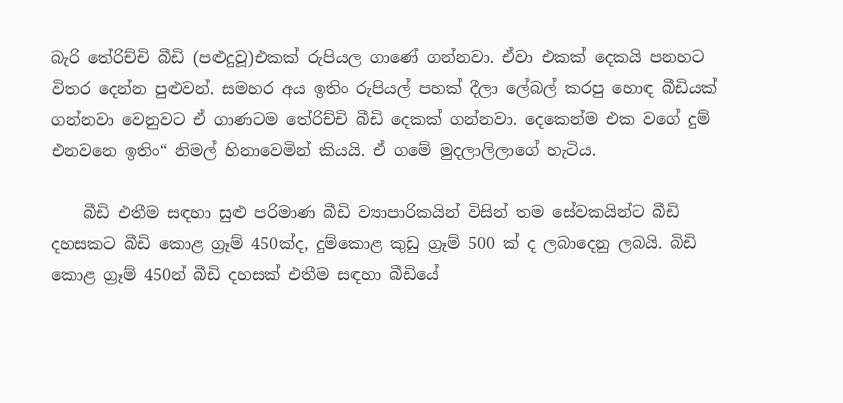බැරි තේරිච්චි බීඩි (පළුදුවූ)එකක් රුපියල ගාණේ ගන්නවා. ඒවා එකක් දෙකයි පනහට විතර දෙන්න පුළුවන්. සමහර අය ඉතිං රුපියල් පහක් දීලා ලේබල් කරපු හොඳ බීඩියක් ගන්නවා වෙනුවට ඒ ගාණටම තේරිච්චි බීඩි දෙකක් ගන්නවා. දෙකෙන්ම එක වගේ දුම් එනවනෙ ඉතිං“ නිමල් හිනාවෙමින් කියයි. ඒ ගමේ මුදලාලිලාගේ හැටිය.

    බීඩි එතීම සඳහා සුළු පරිමාණ බීඩි ව්‍යාපාරිකයින් විසින් තම සේවකයින්ට බීඩි දහසකට බීඩි කොළ ග්‍රෑම් 450ක්ද, දුම්කොළ කුඩු ග්‍රෑම් 500 ක් ද ලබාදෙනු ලබයි. බිඩි කොළ ග්‍රෑම් 450න් බීඩි දහසක් එතීම සඳහා බීඩියේ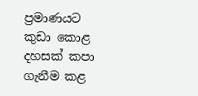ප්‍රමාණයට කුඩා කොළ දහසක් කපා ගැනීම කළ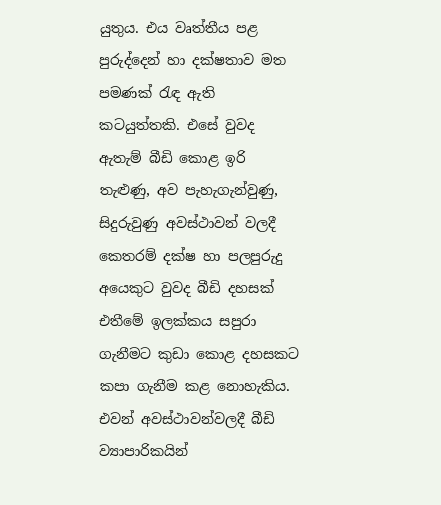යුතුය. එය වෘත්තීය පළ පුරුද්දෙන් හා දක්ෂතාව මත පමණක් රැඳ ඇති කටයුත්තකි. එසේ වුවද ඇතැම් බීඩි කොළ ඉරි තැළුණු, අව පැහැගැන්වුණු, සිදුරුවුණු අවස්ථාවන් වලදී කෙතරම් දක්ෂ හා පලපුරුදු අයෙකුට වුවද බීඩි දහසක් එතීමේ ඉලක්කය සපුරා ගැනීමට කුඩා කොළ දහසකට කපා ගැනීම කළ නොහැකිය. එවන් අවස්ථාවන්වලදී බීඩි ව්‍යාපාරිකයින්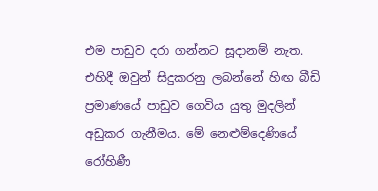එම පාඩුව දරා ගන්නට සූදානම් නැත. එහිදී ඔවුන් සිදුකරනු ලබන්නේ හිඟ බීඩි ප්‍රමාණයේ පාඩුව ගෙවිය යුතු මුදලින් අඩුකර ගැනීමය. මේ නෙළුම්දෙණියේ රෝහිණී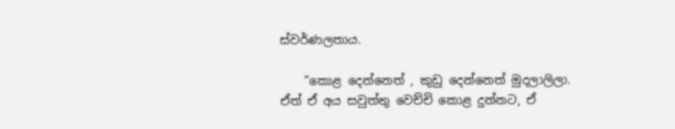ස්වර්ණලතාය.

    “කොළ දෙන්නෙත් , කුඩු දෙන්නෙත් මුදලාලිලා. ඒත් ඒ අය සවුත්තු වෙච්චි කොළ දුන්නට, ඒ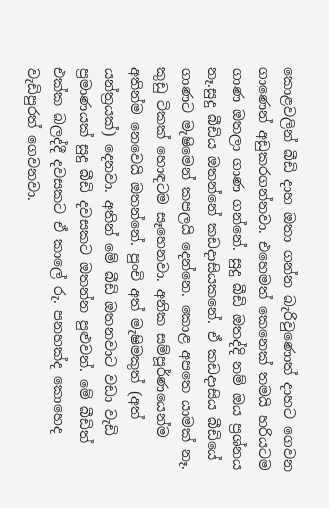කොළවලින් බීඩි දාහ ඔතා ගන්න බැරිවුණොත් දාහට ගෙවන ගාණෙන් අඩුකරගන්නවා. එහෙමත් කෙනෙක් තමයි හරියටම ගාණ ඔතලා ගාණ ගන්නේ. සුදු බීඩි ඔතද්දි නම් ඔය ප්‍රශ්නය නෑ.සුදු බීඩිය ඔතන්නේ කඩදාසියකනේ. ඒ කඩදාසිය බීඩියේ ගාණට මැෂිමෙන් කපලයි දෙන්නෙ. කොළ අපතෙ යාමක් නෑ. කුඩු ටිකක් හොඳටම සෑහෙනවා. අනික සම්පූර්ණයෙන්ම අතින්ම නෙවෙයි ඔතන්නේ. පුංචි අත් මැෂිමකුත් (අත් යන්ත්‍රයක්) දෙනවා. අතින් මේ බීඩි ඔතනවාට වඩා වැඩි ප්‍රමාණයක් සුදු බීඩි දවසකට ඔතන්න පුළුවන්. මේ බීඩිත් එක්ක බලද්දී දවසකට ඒ කාලේ රු. පනහක්ද කොහෙද වැඩිපුරත් ගෙවනවා.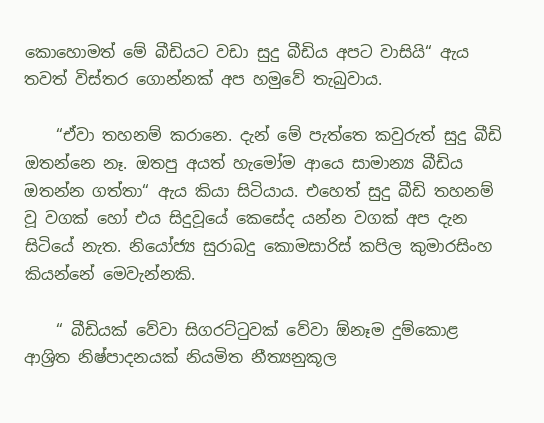කොහොමත් මේ බීඩියට වඩා සුදු බීඩිය අපට වාසියි“ ඇය තවත් විස්තර ගොන්නක් අප හමුවේ තැබුවාය.

    “ඒවා තහනම් කරානෙ. දැන් මේ පැත්තෙ කවුරුත් සුදු බීඩි ඔතන්නෙ නෑ. ඔතපු අයත් හැමෝම ආයෙ සාමාන්‍ය බීඩිය ඔතන්න ගත්තා“ ඇය කියා සිටියාය. එහෙත් සුදු බීඩි තහනම් වූ වගක් හෝ එය සිදුවූයේ කෙසේද යන්න වගක් අප දැන සිටියේ නැත. නියෝජ්‍ය සුරාබදු කොමසාරිස් කපිල කුමාරසිංහ කියන්නේ මෙවැන්නකි.

    “ බීඩියක් වේවා සිගරට්ටුවක් වේවා ඕනෑම දුම්කොළ ආශ්‍රිත නිෂ්පාදනයක් නියමිත නීත්‍යනුකූල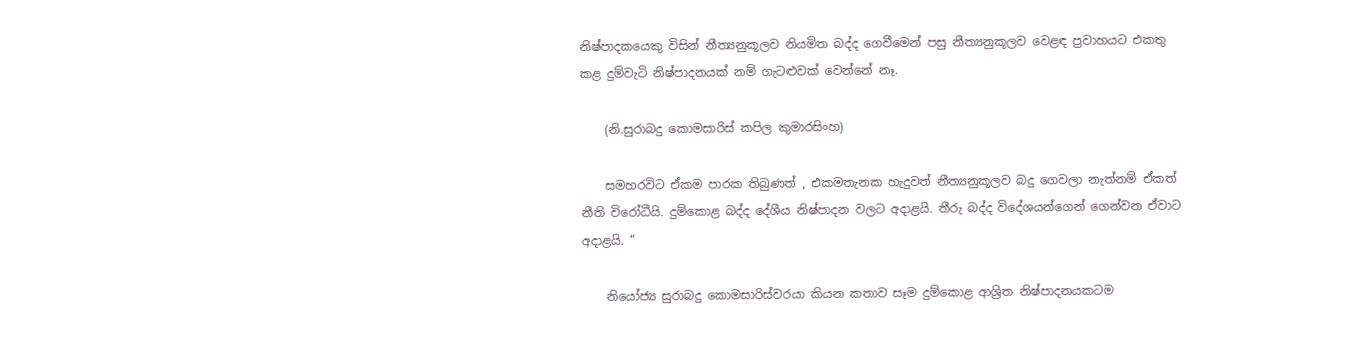නිෂ්පාදකයෙකු විසින් නීත්‍යනුකූලව නියමිත බද්ද ගෙවීමෙන් පසු නීත්‍යනුකූලව වෙළඳ ප්‍රවාහයට එකතු කළ දුම්වැටි නිෂ්පාදනයක් නම් ගැටළුවක් වෙන්නේ නෑ.

    (නි.සුරාබදු කොමසාරිස් කපිල කුමාරසිංහ)

    සමහරවිට ඒකම පාරක තිබුණත් , එකමතැනක හැදුවත් නීත්‍යනුකූලව බදු ගෙවලා නැත්නම් ඒකත් නීති විරෝධීයි. දුම්කොළ බද්ද දේශීය නිෂ්පාදන වලට අදාළයි. තීරු බද්ද විදේශයන්ගෙන් ගෙන්වන ඒවාට අදාළයි. “

    නියෝජ්‍ය සුරාබදු කොමසාරිස්වරයා කියන කතාව සෑම දුම්කොළ ආශ්‍රිත නිෂ්පාදනයකටම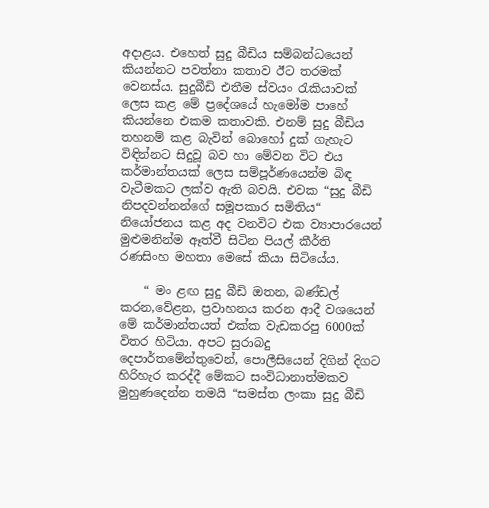අදාළය. එහෙත් සුදු බීඩිය සම්බන්ධයෙන් කියන්නට පවත්නා කතාව ඊට තරමක් වෙනස්ය. සුදුබීඩි එතීම ස්වයං රැකියාවක් ලෙස කළ මේ ප්‍රදේශයේ හැමෝම පාහේ කියන්නෙ එකම කතාවකි. එනම් සුදු බීඩිය තහනම් කළ බැවින් බොහෝ දුක් ගැහැට විඳින්නට සිදුවූ බව හා මේවන විට එය කර්මාන්තයක් ලෙස සම්පූර්ණයෙන්ම බිඳ වැටීමකට ලක්ව ඇති බවයි. එවක “සුදු බීඩි නිපදවන්නන්ගේ සමූපකාර සමිතිය“ නියෝජනය කළ අද වනවිට එක ව්‍යාපාරයෙන් මුළුමනින්ම ඈත්වී සිටින පියල් කීර්ති රණසිංහ මහතා මෙසේ කියා සිටියේය.

    “ මං ළඟ සුදු බීඩි ඔතන, බණ්ඩල් කරන,වේළන, ප්‍රවාහනය කරන ආදී වශයෙන් මේ කර්මාන්තයත් එක්ක වැඩකරපු 6000ක් විතර හිටියා. අපට සුරාබදු දෙපාර්තමේන්තුවෙන්, පොලීසියෙන් දිගින් දිගට හිරිහැර කරද්දී මේකට සංවිධානාත්මකව මුහුණදෙන්න තමයි “සමස්ත ලංකා සුදු බීඩි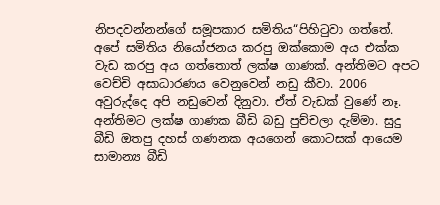නිපදවන්නන්ගේ සමූපකාර සමිතිය“පිහිටුවා ගත්තේ. අපේ සමිතිය නියෝජනය කරපු ඔක්කොම අය එක්ක වැඩ කරපු අය ගත්තොත් ලක්ෂ ගාණක්. අන්තිමට අපට වෙච්චි අසාධාරණය වෙනුවෙන් නඩු කීවා. 2006 අවුරුද්දෙ අපි නඩුවෙන් දිනුවා. ඒත් වැඩක් වුණේ නෑ. අන්තිමට ලක්ෂ ගාණක බීඩි බඩු පුච්චලා දැම්මා. සුදු බීඩි ඔතපු දහස් ගණනක අයගෙන් කොටසක් ආයෙම සාමාන්‍ය බීඩි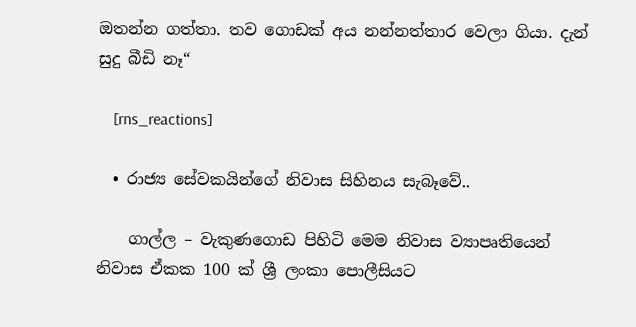ඔතන්න ගත්තා. තව ගොඩක් අය නන්නත්තාර වෙලා ගියා. දැන් සුදු බීඩි නෑ“

    [rns_reactions]

  • රාජ්‍ය සේවකයින්ගේ නිවාස සිහිනය සැබෑවේ..

    ගාල්ල – වැකුණගොඩ පිහිටි මෙම නිවාස ව්‍යාපෘතියෙන් නිවාස ඒකක 100 ක් ශ්‍රී ලංකා පොලීසියට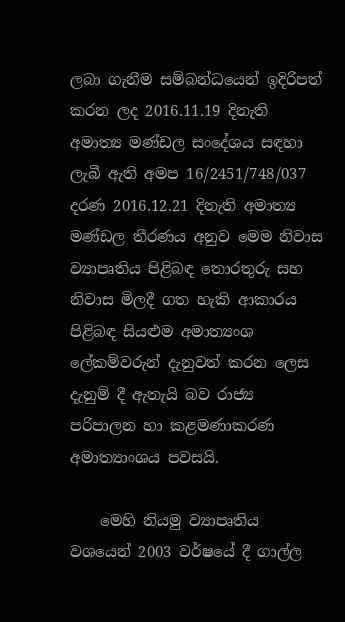ලබා ගැනීම සම්බන්ධයෙන් ඉදිරිපත් කරන ලද 2016.11.19 දිනැති අමාත්‍ය මණ්ඩල සංදේශය සඳහා ලැබී ඇති අමප 16/2451/748/037 දරණ 2016.12.21 දිනැති අමාත්‍ය මණ්ඩල තීරණය අනුව මෙම නිවාස ව්‍යාපෘතිය පිළිබඳ තොරතුරු සහ නිවාස මිලදී ගත හැකි ආකාරය පිළිබඳ සියළුම අමාත්‍යංශ ලේකම්වරුන් දැනුවත් කරන ලෙස දැනුම් දී ඇතැයි බව රාජ්‍ය පරිපාලන හා කළමණාකරණ අමාත්‍යාංශය පවසයි.

    මෙහි නියමු ව්‍යාපෘතිය වශයෙන් 2003 වර්ෂයේ දී ගාල්ල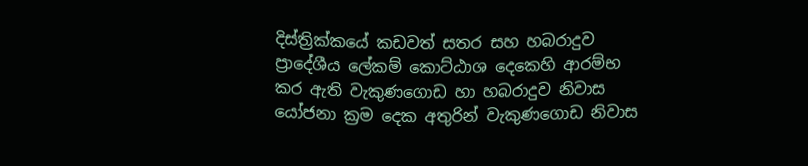දිස්ත්‍රික්කයේ කඩවත් සතර සහ හබරාදුව ප්‍රාදේශීය ලේකම් කොට්ඨාශ දෙකෙහි ආරම්භ කර ඇති වැකුණගොඩ හා හබරාදුව නිවාස යෝජනා ක්‍රම දෙක අතුරින් වැකුණගොඩ නිවාස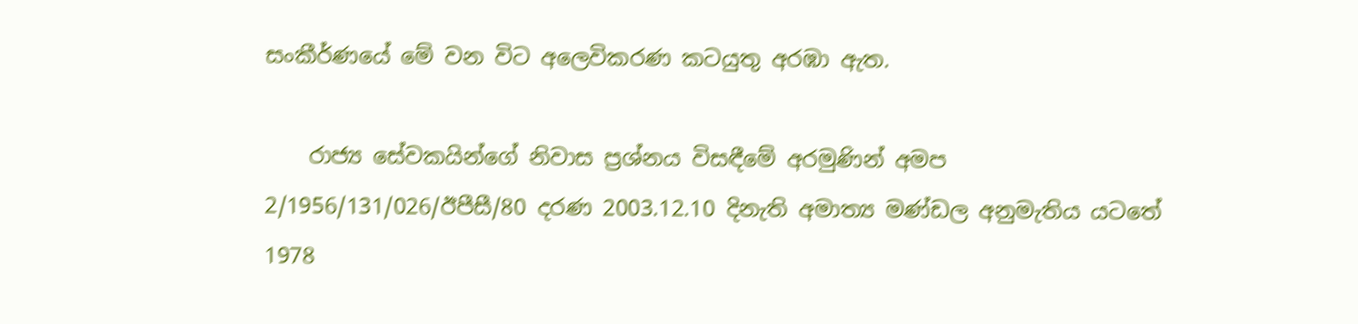සංකීර්ණයේ මේ වන විට අලෙවිකරණ කටයුතු අරඹා ඇත.

    රාජ්‍ය සේවකයින්ගේ නිවාස ප්‍රශ්නය විසඳීමේ අරමුණින් අමප 2/1956/131/026/ඊපීසී/80 දරණ 2003.12.10 දිනැති අමාත්‍ය මණ්ඩල අනුමැතිය යටතේ 1978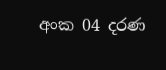අංක 04 දරණ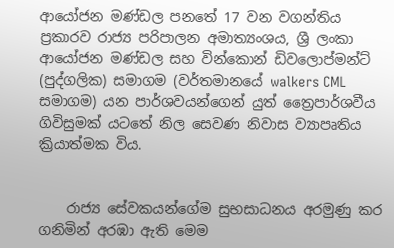ආයෝජන මණ්ඩල පනතේ 17 වන වගන්තිය ප්‍රකාරව රාජ්‍ය පරිපාලන අමාත්‍යංශය, ශ්‍රී ලංකා ආයෝජන මණ්ඩල සහ වින්කොන් ඩිවලොප්මන්ට් (පුද්ගලික) සමාගම (වර්තමානයේ walkers CML සමාගම) යන පාර්ශවයන්ගෙන් යුත් ත්‍රෛපාර්ශවීය ගිවිසුමක් යටතේ නිල සෙවණ නිවාස ව්‍යාපෘතිය ක්‍රියාත්මක විය.


    රාජ්‍ය සේවකයන්ගේම සුභසාධනය අරමුණු කර ගනිමින් අරඹා ඇති මෙම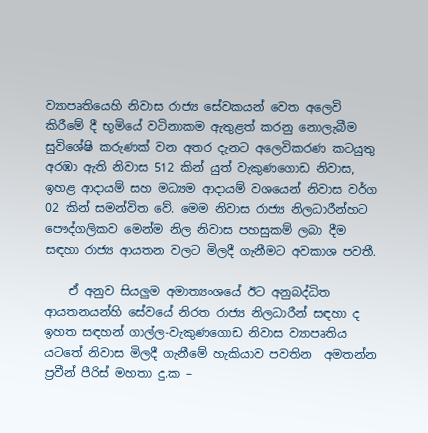ව්‍යාපෘතියෙහි නිවාස රාජ්‍ය සේවකයන් වෙත අලෙවි කිරීමේ දී භූමියේ වටිනාකම ඇතුළත් කරනු නොලැබීම සුවිශේෂි කරුණක් වන අතර දැනට අලෙවිකරණ කටයුතු අරඹා ඇති නිවාස 512 කින් යුත් වැකුණගොඩ නිවාස, ඉහළ ආදායම් සහ මධ්‍යම ආදායම් වශයෙන් නිවාස වර්ග 02 කින් සමන්විත වේ. මෙම නිවාස රාජ්‍ය නිලධාරීන්හට පෞද්ගලිකව මෙන්ම නිල නිවාස පහසුකම් ලබා දීම සඳහා රාජ්‍ය ආයතන වලට මිලදී ගැනීමට අවකාශ පවතී.

    ඒ අනුව සියලුම අමාත්‍යංශයේ ඊට අනුබද්ධිත ආයතනයන්හි සේවයේ නිරත රාජ්‍ය නිලධාරීන් ස‍ඳහා ද ඉහත සඳහන් ගාල්ල-වැකුණගොඩ නිවාස ව්‍යාපෘතිය යටතේ නිවාස මිලදී ගැනීමේ හැකියාව පවතින  අමතන්න ප්‍රවීන් පීරිස් මහතා දු.ක –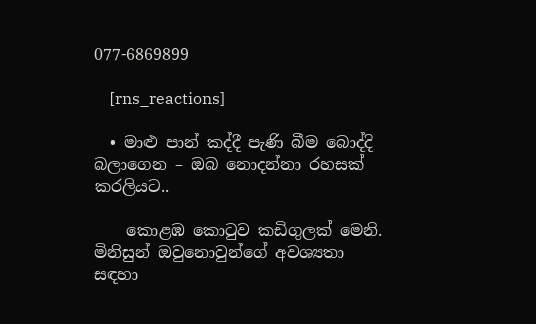077-6869899

    [rns_reactions]

  • මාළු පාන් කද්දී පැණි බීම බොද්දි බලාගෙන – ඔබ නොදන්නා රහසක් කරලියට..

    කොළඹ කොටුව කඩිගුලක් මෙනි. මිනිසුන් ඔවුනොවුන්ගේ අවශ්‍යතා සඳහා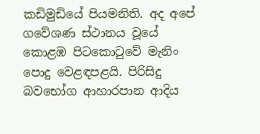කඩිමුඩියේ පියමනිති. අද අපේ ගවේශණ ස්ථානය වූයේ කොළඹ පිටකොටුවේ මැනිං පොදු වෙළඳපළයි. පිරිසිදු බවභෝග ආහාරපාන ආදිය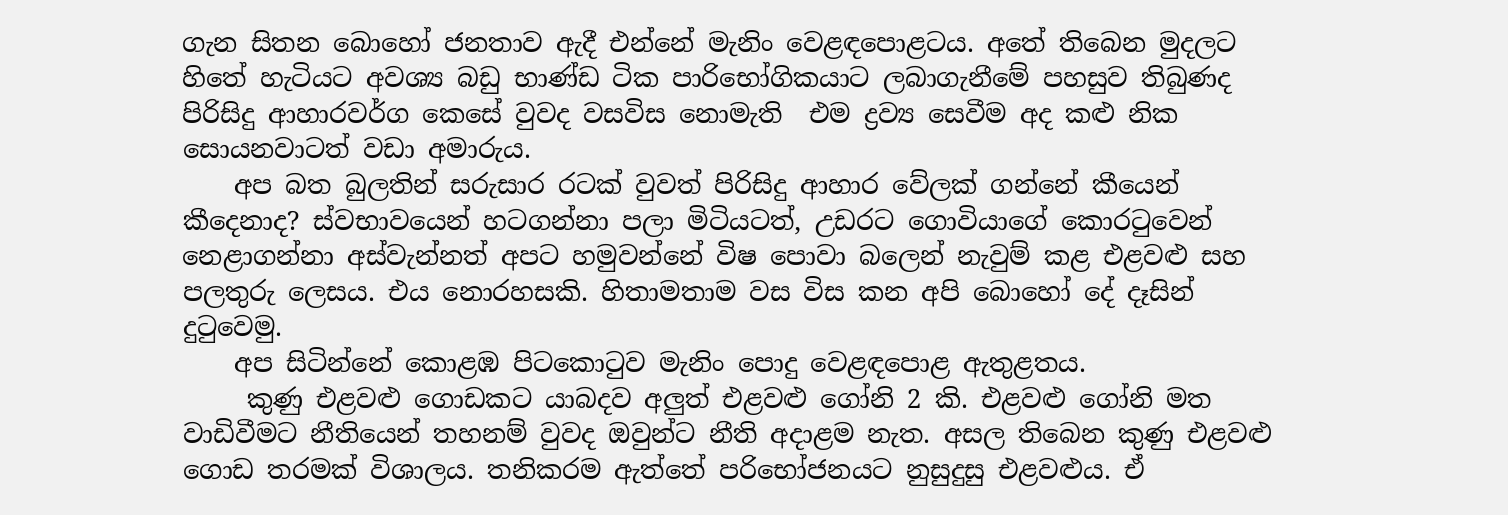ගැන සිතන බොහෝ ජනතාව ඇදී එන්නේ මැනිං වෙළඳපොළටය. අතේ තිබෙන මුදලට හිතේ හැටියට අවශ්‍ය බඩු භාණ්ඩ ටික පාරිභෝගිකයාට ලබාගැනීමේ පහසුව තිබුණද පිරිසිදු ආහාරවර්ග කෙසේ වුවද වසවිස නොමැති  එම ද්‍රව්‍ය සෙවීම අද කළු නික සොයනවාටත් වඩා අමාරුය.
    අප බත බුලතින් සරුසාර රටක් වුවත් පිරිසිදු ආහාර වේලක් ගන්නේ කීයෙන් කීදෙනාද? ස්වභාවයෙන් හටගන්නා පලා මිටියටත්, උඩරට ගොවියාගේ කොරටුවෙන් නෙළාගන්නා අස්වැන්නත් අපට හමුවන්නේ විෂ පොවා බලෙන් නැවුම් කළ එළවළු සහ පලතුරු ලෙසය. එය නොරහසකි. හිතාමතාම වස විස කන අපි බොහෝ දේ දෑසින් දුටුවෙමු.
    අප සිටින්නේ කොළඹ පිටකොටුව මැනිං පොදු වෙළඳපොළ ඇතුළතය.
     කුණු එළවළු ගොඩකට යාබදව අලුත් එළවළු ගෝනි 2 කි. එළවළු ගෝනි මත වාඩිවීමට නීතියෙන් තහනම් වුවද ඔවුන්ට නීති අදාළම නැත. අසල තිබෙන කුණු එළවළු ගොඩ තරමක් විශාලය. තනිකරම ඇත්තේ පරිභෝජනයට නුසුදුසු එළවළුය. ඒ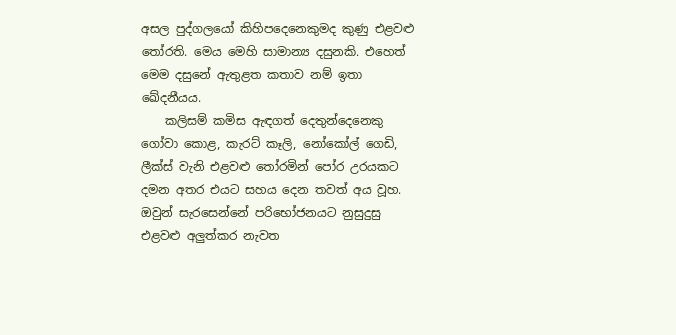අසල පුද්ගලයෝ කිහිපදෙනෙකුමද කුණු එළවළු තෝරති. මෙය මෙහි සාමාන්‍ය දසුනකි. එහෙත් මෙම දසුනේ ඇතුළත කතාව නම් ඉතා ඛේදනීයය.
    කලිසම් කමිස ඇඳගත් දෙතුන්දෙනෙකු ගෝවා කොළ, කැරට් කෑලි, නෝකෝල් ගෙඩි, ලීක්ස් වැනි එළවළු තෝරමින් පෝර උරයකට දමන අතර එයට සහය දෙන තවත් අය වූහ. ඔවුන් සැරසෙන්නේ පරිභෝජනයට නුසුදුසු එළවළු අලුත්කර නැවත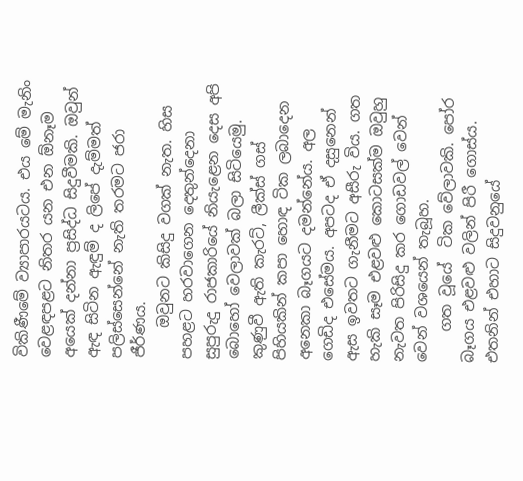විකිණීමේ ව්‍යාපාරයටය. එය මේ මැනිං වෙළඳපළට නිතර යන එන ඕනෑම අයෙක් දන්නා ප්‍රසිද්ධ සිදුවීමකි. ඔවුන් ඇඳ සිටින ඇඳුම් ද ලිපේ දැම්මත් පලිස්සෙන්නේ නැති තරමට ජරා ජීර්ණය.
    ඔවුනට කිසිදු වගක් නැත. හිස පහළට හරවාගෙන දෙතුන්දෙනා සුපුරුදු රාජකාරියේ නියැළෙන දෙස අපි බොහෝ වෙලාවක් බලා සිටියෙමු. කුණුවී ඇති කැරට්, ලීක්ස් ගස් පිහියකින් කපා හොඳ ටික ලබාදෙන අනෙකා බෑගයට දමන්නේය. අල ගෙඩිද එසේමය. අපටද ඒ දසුනෙන් ඇස ඉවතට ගැනීමට අසීරු විය. ගත හැකි සෑම එළවළු කොටසක්ම ඔවුහු නැවත පිරිසිදු කර ගොඩවල් වෙන් වෙන් වශයෙන් තැබූහ.
    ගත වූයේ  ටික වේලාවකි. පෝර බෑගය එළවළු වලින් පිරී ගොස්ය. එතනින් එහාට සිදුවනුයේ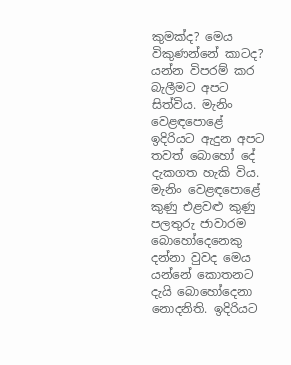කුමක්ද? මෙය විකුණන්නේ කාටද? යන්න විපරම් කර බැලීමට අපට සිත්විය. මැනිං වෙළඳපොළේ ඉදිරියට ඇදුන අපට තවත් බොහෝ දේ දැකගත හැකි විය. මැනිං වෙළඳපොළේ කුණු එළවළු කුණු පලතුරු ජාවාරම බොහෝදෙනෙකු දන්නා වුවද මෙය යන්නේ කොතනට දැයි බොහෝදෙනා නොදනිති. ඉදිරියට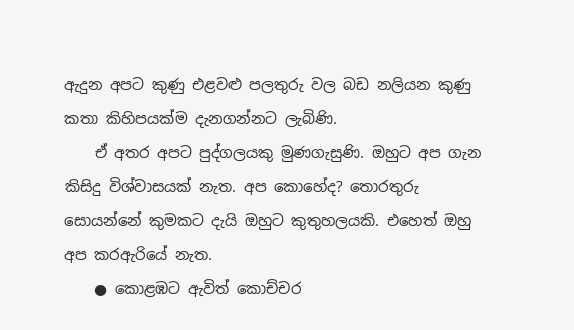ඇදුන අපට කුණු එළවළු පලතුරු වල බඩ නලියන කුණු කතා කිහිපයක්ම දැනගන්නට ලැබිණි.
    ඒ අතර අපට පුද්ගලයකු මුණගැසුණි. ඔහුට අප ගැන කිසිදු විශ්වාසයක් නැත. අප කොහේද? තොරතුරු සොයන්නේ කුමකට දැයි ඔහුට කුතුහලයකි. එහෙත් ඔහු අප කරඇරියේ නැත.
    ● කොළඹට ඇවිත් කොච්චර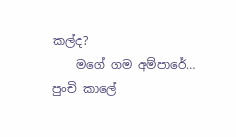කල්ද?
    මගේ ගම අම්පාරේ… පුංචි කාලේ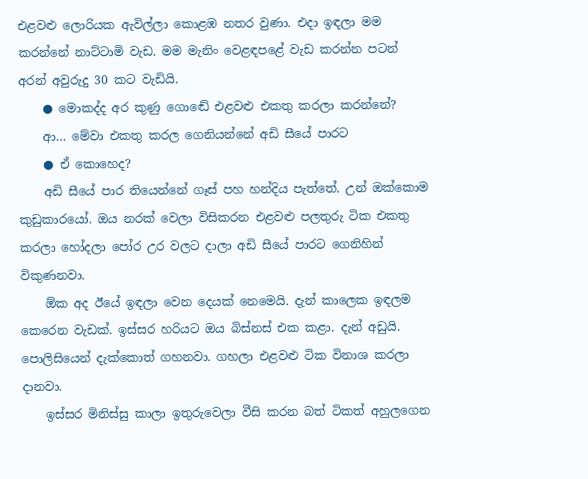එළවළු ලොරියක ඇවිල්ලා කොළඹ නතර වුණා. එදා ඉඳලා මම කරන්නේ නාට්ටාමි වැඩ. මම මැනිං වෙළඳපළේ වැඩ කරන්න පටන් අරන් අවුරුදු 30 කට වැඩියි.
    ● මොකද්ද අර කුණු ගොඬේ එළවළු එකතු කරලා කරන්නේ?
    ආ… මේවා එකතු කරල ගෙනියන්නේ අඩි සීයේ පාරට
    ● ඒ කොහෙද?
    අඩි සීයේ පාර තියෙන්නේ ගෑස් පහ හන්දිය පැත්තේ. උන් ඔක්කොම කුඩුකාරයෝ. ඔය නරක් වෙලා විසිකරන එළවළු පලතුරු ටික එකතු කරලා හෝදලා පෝර උර වලට දාලා අඩි සීයේ පාරට ගෙනිහින් විකුණනවා.
    ඕක අද ඊයේ ඉඳලා වෙන දෙයක් නෙමෙයි. දැන් කාලෙක ඉඳලම කෙරෙන වැඩක්. ඉස්සර හරියට ඔය බිස්නස් එක කළා. දැන් අඩුයි. පොලිසියෙන් දැක්කොත් ගහනවා. ගහලා එළවළු ටික විනාශ කරලා දානවා.
    ඉස්සර මිනිස්සු කාලා ඉතුරුවෙලා වීසි කරන බත් ටිකත් අහුලගෙන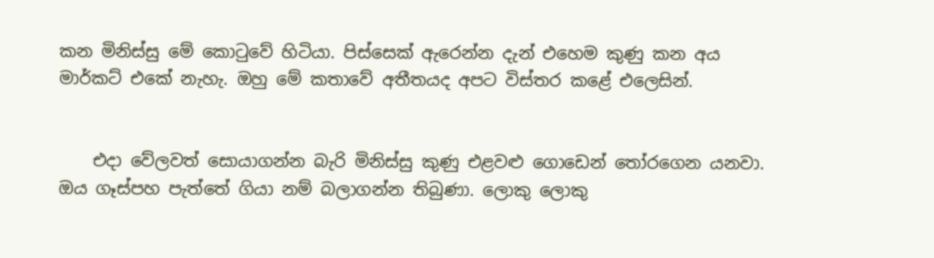කන මිනිස්සු මේ කොටුවේ හිටියා. පිස්සෙක් ඇරෙන්න දැන් එහෙම කුණු කන අය මාර්කට් එකේ නැහැ. ඔහු මේ කතාවේ අතීතයද අපට විස්තර කළේ එලෙසින්.


    එදා වේලවත් සොයාගන්න බැරි මිනිස්සු කුණු එළවළු ගොඩෙන් තෝරගෙන යනවා. ඔය ගෑස්පහ පැත්තේ ගියා නම් බලාගන්න තිබුණා. ලොකු ලොකු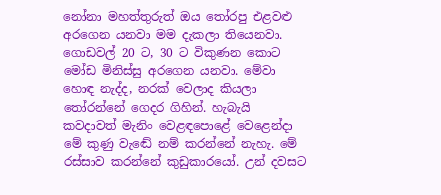නෝනා මහත්තුරුත් ඔය තෝරපු එළවළු අරගෙන යනවා මම දැකලා තියෙනවා. ගොඩවල් 20 ට, 30 ට විකුණන කොට මෝඩ මිනිස්සු අරගෙන යනවා. මේවා හොඳ නැද්ද, නරක් වෙලාද කියලා තෝරන්නේ ගෙදර ගිහින්. හැබැයි කවදාවත් මැනිං වෙළඳපොළේ වෙළෙන්දා මේ කුණු වැඬේ නම් කරන්නේ නැහැ. මේ රස්සාව කරන්නේ කුඩුකාරයෝ. උන් දවසට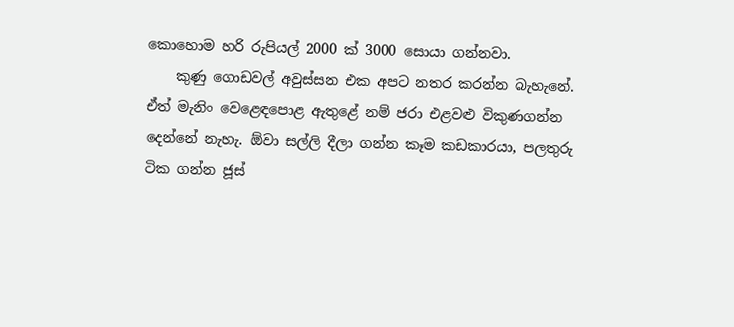කොහොම හරි රුපියල් 2000 ක් 3000 සොයා ගන්නවා.
    කුණු ගොඩවල් අවුස්සන එක අපට නතර කරන්න බැහැනේ. ඒත් මැනිං වෙළෙඳපොළ ඇතුළේ නම් ජරා එළවළු විකුණගන්න දෙන්නේ නැහැ. ඕවා සල්ලි දීලා ගන්න කෑම කඩකාරයා, පලතුරු ටික ගන්න ජූස්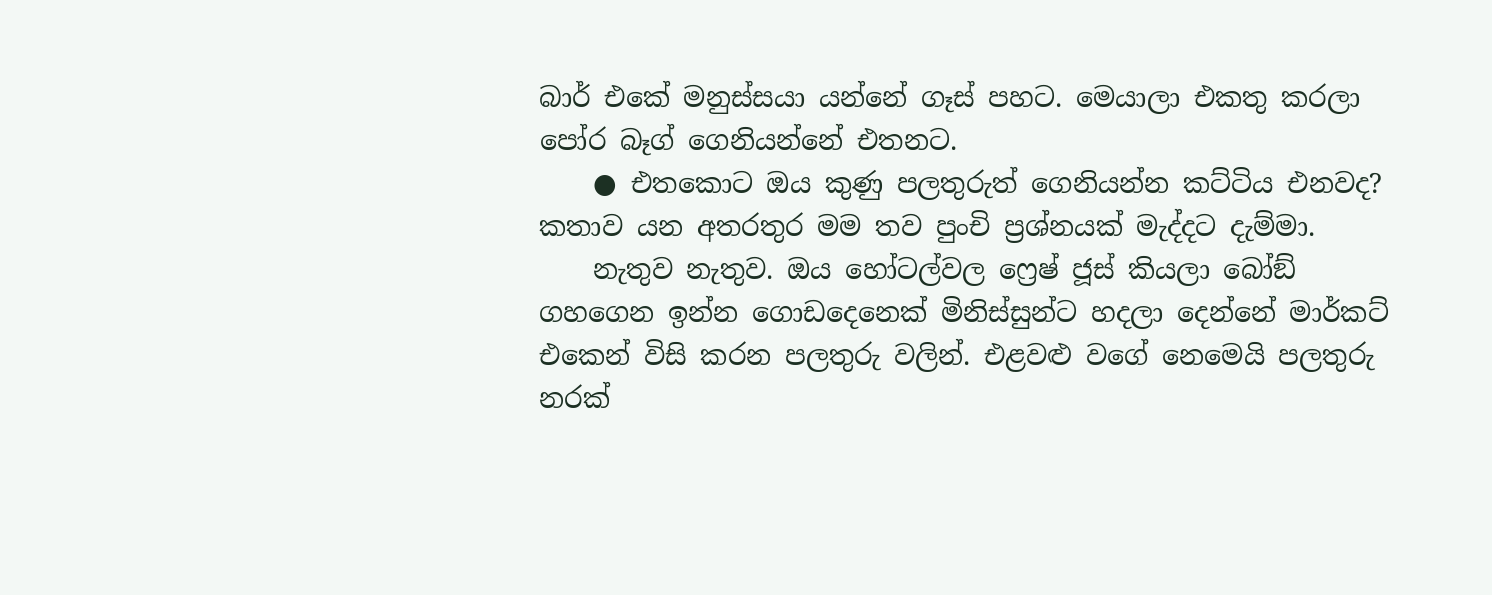බාර් එකේ මනුස්සයා යන්නේ ගෑස් පහට. මෙයාලා එකතු කරලා පෝර බෑග් ගෙනියන්නේ එතනට.
    ● එතකොට ඔය කුණු පලතුරුත් ගෙනියන්න කට්ටිය එනවද? කතාව යන අතරතුර මම තව පුංචි ප්‍රශ්නයක් මැද්දට දැම්මා.
    නැතුව නැතුව. ඔය හෝටල්වල ෆ්‍රෙෂ් ජූස් කියලා බෝඞ් ගහගෙන ඉන්න ගොඩදෙනෙක් මිනිස්සුන්ට හදලා දෙන්නේ මාර්කට් එකෙන් විසි කරන පලතුරු වලින්. එළවළු වගේ නෙමෙයි පලතුරු නරක්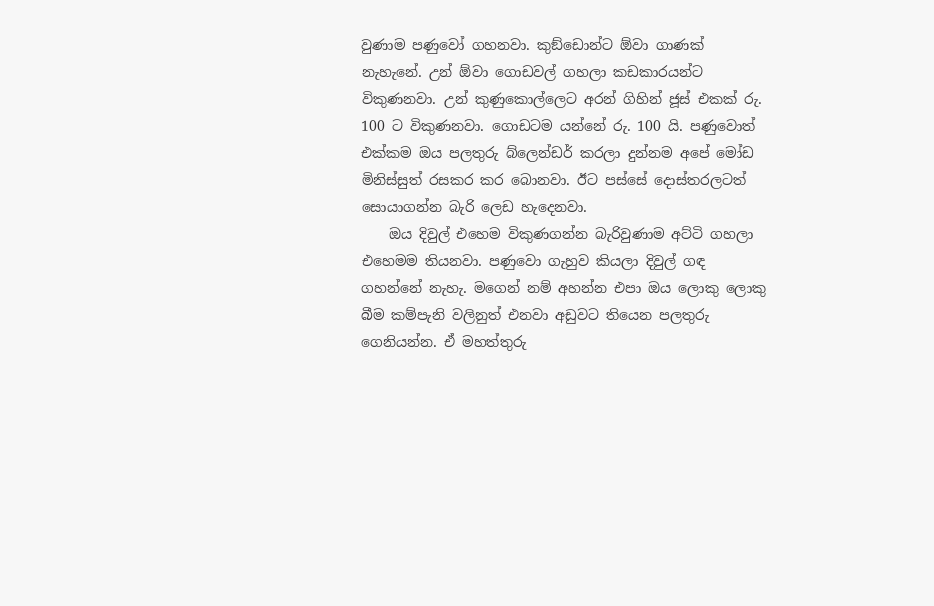වුණාම පණුවෝ ගහනවා. කුඞ්ඩොන්ට ඕවා ගාණක් නැහැනේ. උන් ඕවා ගොඩවල් ගහලා කඩකාරයන්ට විකුණනවා. උන් කුණුකොල්ලෙට අරන් ගිහින් ජූස් එකක් රු. 100 ට විකුණනවා. ගොඩටම යන්නේ රු. 100 යි. පණුවොත් එක්කම ඔය පලතුරු බ්ලෙන්ඩර් කරලා දුන්නම අපේ මෝඩ මිනිස්සුත් රසකර කර බොනවා. ඊට පස්සේ දොස්තරලටත් සොයාගන්න බැරි ලෙඩ හැදෙනවා.
    ඔය දිවුල් එහෙම විකුණගන්න බැරිවුණාම අට්ටි ගහලා එහෙමම තියනවා. පණුවො ගැහුව කියලා දිවුල් ගඳ ගහන්නේ නැහැ. මගෙන් නම් අහන්න එපා ඔය ලොකු ලොකු බීම කම්පැනි වලිනුත් එනවා අඩුවට තියෙන පලතුරු ගෙනියන්න. ඒ මහත්තුරු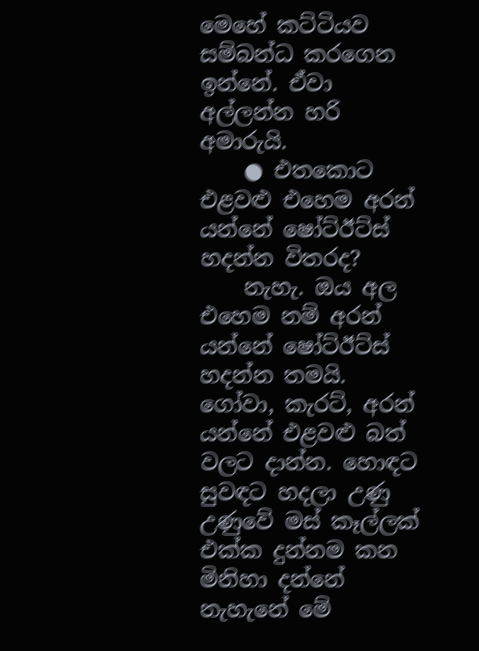මෙහේ කට්ටියව සම්බන්ධ කරගෙන ඉන්නේ. ඒවා අල්ලන්න හරි අමාරුයි.
    ● එතකොට එළවළු එහෙම අරන් යන්නේ ෂෝට්ඊට්ස් හදන්න විතරද?
    නැහැ. ඔය අල එහෙම නම් අරන් යන්නේ ෂෝට්ඊට්ස් හදන්න තමයි. ගෝවා, කැරට්, අරන් යන්නේ එළවළු බත් වලට දාන්න. හොඳට සුවඳට හදලා උණු උණුවේ මස් කෑල්ලක් එක්ක දුන්නම කන මිනිහා දන්නේ නැහැනේ මේ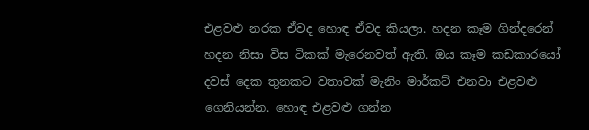එළවළු නරක ඒවද හොඳ ඒවද කියලා. හදන කෑම ගින්දරෙන් හදන නිසා විස ටිකක් මැරෙනවත් ඇති. ඔය කෑම කඩකාරයෝ දවස් දෙක තුනකට වතාවක් මැනිං මාර්කට් එනවා එළවළු ගෙනියන්න. හොඳ එළවළු ගන්න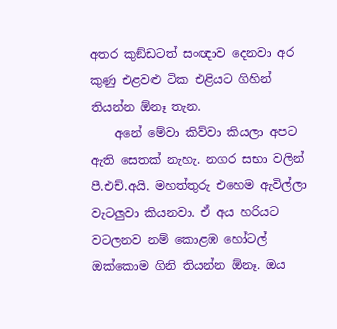අතර කුඞ්ඩටත් සංඥාව දෙනවා අර කුණු එළවළු ටික එළියට ගිහින් තියන්න ඕනෑ තැන.
    අනේ මේවා කිව්වා කියලා අපට ඇති සෙතක් නැහැ. නගර සභා වලින් පී.එච්.අයි. මහත්තුරු එහෙම ඇවිල්ලා වැටලුවා කියනවා. ඒ අය හරියට වටලනව නම් කොළඹ හෝටල් ඔක්කොම ගිනි තියන්න ඕනෑ. ඔය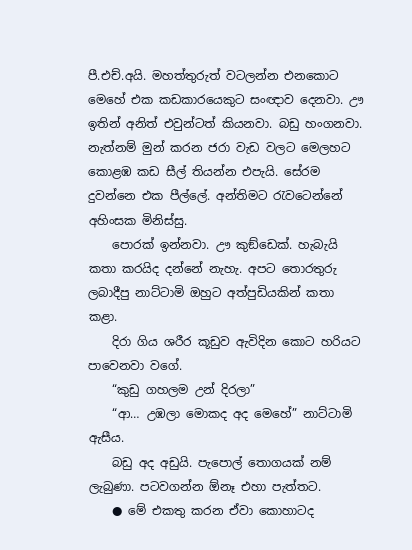පී.එච්.අයි. මහත්තුරුත් වටලන්න එනකොට මෙහේ එක කඩකාරයෙකුට සංඥාව දෙනවා. ඌ ඉතින් අනිත් එවුන්ටත් කියනවා. බඩු හංගනවා. නැත්නම් මුන් කරන ජරා වැඩ වලට මෙලහට කොළඹ කඩ සීල් තියන්න එපැයි. සේරම දුවන්නෙ එක පීල්ලේ. අන්තිමට රැවටෙන්නේ අහිංසක මිනිස්සු.
    පොරක් ඉන්නවා. ඌ කුඞ්ඩෙක්. හැබැයි කතා කරයිද දන්නේ නැහැ. අපට තොරතුරු ලබාදීපු නාට්ටාමි ඔහුට අත්පුඩියකින් කතා කළා.
    දිරා ගිය ශරීර කූඩුව ඇවිදින කොට හරියට පාවෙනවා වගේ.
    “කුඩු ගහලම උන් දිරලා”
    “ආ… උඹලා මොකද අද මෙහේ” නාට්ටාමි ඇසීය.
    බඩු අද අඩුයි. පැපොල් තොගයක් නම් ලැබුණා. පටවගන්න ඕනෑ එහා පැත්තට.
    ● මේ එකතු කරන ඒවා කොහාටද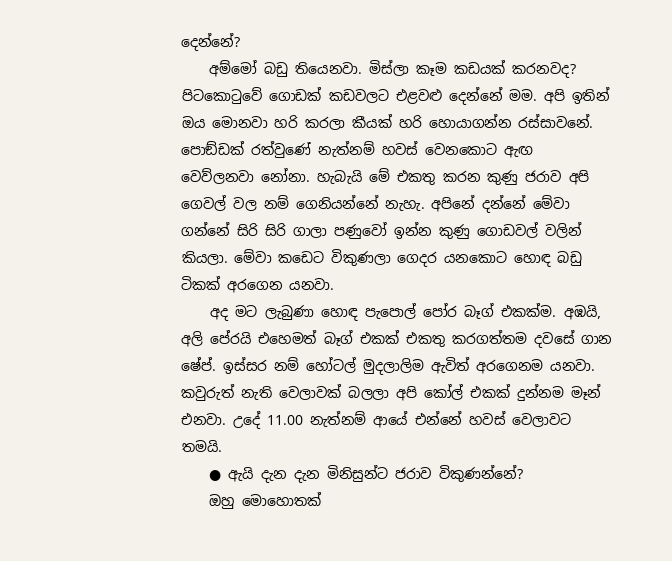දෙන්නේ?
    අම්මෝ බඩු තියෙනවා. මිස්ලා කෑම කඩයක් කරනවද? පිටකොටුවේ ගොඩක් කඩවලට එළවළු දෙන්නේ මම. අපි ඉතින් ඔය මොනවා හරි කරලා කීයක් හරි හොයාගන්න රස්සාවනේ. පොඞ්ඩක් රත්වුණේ නැත්නම් හවස් වෙනකොට ඇඟ වෙව්ලනවා නෝනා. හැබැයි මේ එකතු කරන කුණු ජරාව අපි ගෙවල් වල නම් ගෙනියන්නේ නැහැ. අපිනේ දන්නේ මේවා ගන්නේ සිරි සිරි ගාලා පණුවෝ ඉන්න කුණු ගොඩවල් වලින් කියලා. මේවා කඩෙට විකුණලා ගෙදර යනකොට හොඳ බඩු ටිකක් අරගෙන යනවා.
    අද මට ලැබුණා හොඳ පැපොල් පෝර බෑග් එකක්ම. අඹයි, අලි පේරයි එහෙමත් බෑග් එකක් එකතු කරගත්තම දවසේ ගාන ෂේප්. ඉස්සර නම් හෝටල් මුදලාලිම ඇවිත් අරගෙනම යනවා. කවුරුත් නැති වෙලාවක් බලලා අපි කෝල් එකක් දුන්නම මෑන් එනවා. උදේ 11.00 නැත්නම් ආයේ එන්නේ හවස් වෙලාවට තමයි.
    ● ඇයි දැන දැන මිනිසුන්ට ජරාව විකුණන්නේ?
    ඔහු මොහොතක්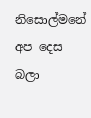නිසොල්මනේ අප දෙස බලා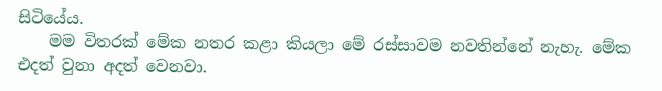සිටියේය.
    මම විතරක් මේක නතර කළා කියලා මේ රස්සාවම නවතින්නේ නැහැ. මේක එදත් වුනා අදත් වෙනවා.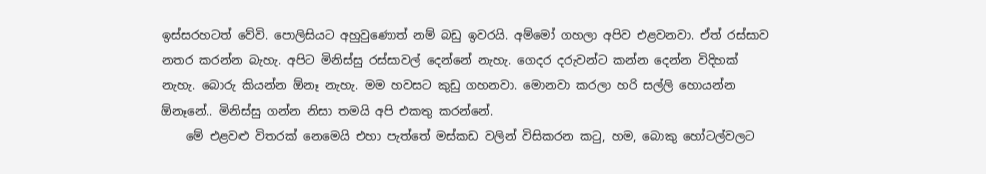ඉස්සරහටත් වේවි. පොලිසියට අහුවුණොත් නම් බඩු ඉවරයි. අම්මෝ ගහලා අපිව එළවනවා. ඒත් රස්සාව නතර කරන්න බැහැ. අපිට මිනිස්සු රස්සාවල් දෙන්නේ නැහැ. ගෙදර දරුවන්ට කන්න දෙන්න විදිහක් නැහැ. බොරු කියන්න ඕනෑ නැහැ. මම හවසට කුඩු ගහනවා. මොනවා කරලා හරි සල්ලි හොයන්න ඕනෑනේ.. මිනිස්සු ගන්න නිසා තමයි අපි එකතු කරන්නේ.
    මේ එළවළු විතරක් නෙමෙයි එහා පැත්තේ මස්කඩ වලින් විසිකරන කටු, හම, බොකු හෝටල්වලට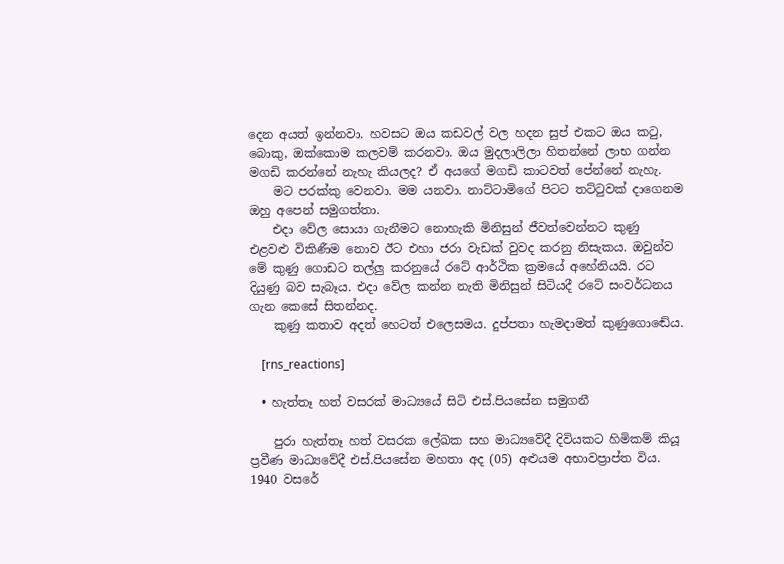දෙන අයත් ඉන්නවා. හවසට ඔය කඩවල් වල හදන සුප් එකට ඔය කටු, බොකු, ඔක්කොම කලවම් කරනවා. ඔය මුදලාලිලා හිතන්නේ ලාභ ගන්න මගඩි කරන්නේ නැහැ කියලද? ඒ අයගේ මගඩි කාටවත් පේන්නේ නැහැ.
    මට පරක්කු වෙනවා. මම යනවා. නාට්ටාමිගේ පිටට තට්ටුවක් දාගෙනම ඔහු අපෙන් සමුගත්තා.
    එදා වේල සොයා ගැනීමට නොහැකි මිනිසුන් ජීවත්වෙන්නට කුණු එළවළු විකිණීම නොව ඊට එහා ජරා වැඩක් වුවද කරනු නිසැකය. ඔවුන්ව මේ කුණු ගොඩට තල්ලු කරනුයේ රටේ ආර්ථික ක්‍රමයේ අහේනියයි. රට දියුණු බව සැබෑය. එදා වේල කන්න නැති මිනිසුන් සිටියදී රටේ සංවර්ධනය ගැන කෙසේ සිතන්නද.
    කුණු කතාව අදත් හෙටත් එලෙසමය. දුප්පතා හැමදාමත් කුණුගොඬේය.

    [rns_reactions]

  • හැත්තෑ හත් වසරක් මාධ්‍යයේ සිටි එස්.පියසේන සමුගනී

    පුරා හැත්තෑ හත් වසරක ලේඛක සහ මාධ්‍යවේදී දිවියකට හිමිකම් කියූ ප්‍රවීණ මාධ්‍යවේදී එස්.පියසේන මහතා අද (05) අළුයම අභාවප්‍රාප්ත විය. 1940 වසරේ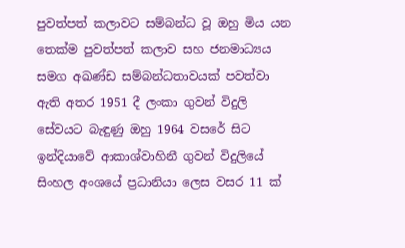පුවත්පත් කලාවට සම්බන්ධ වූ ඔහු මිය යන තෙක්ම පුවත්පත් කලාව සහ ජනමාධ්‍යය සමග අඛණ්ඩ සම්බන්ධතාවයක් පවත්වා ඇති අතර 1951 දී ලංකා ගුවන් විදුලි සේවයට බැඳුණු ඔහු 1964 වසරේ සිට ඉන්දියාවේ ආකාශ්වාහිනී ගුවන් විදුලියේ සිංහල අංශයේ ප්‍රධානියා ලෙස වසර 11 ක්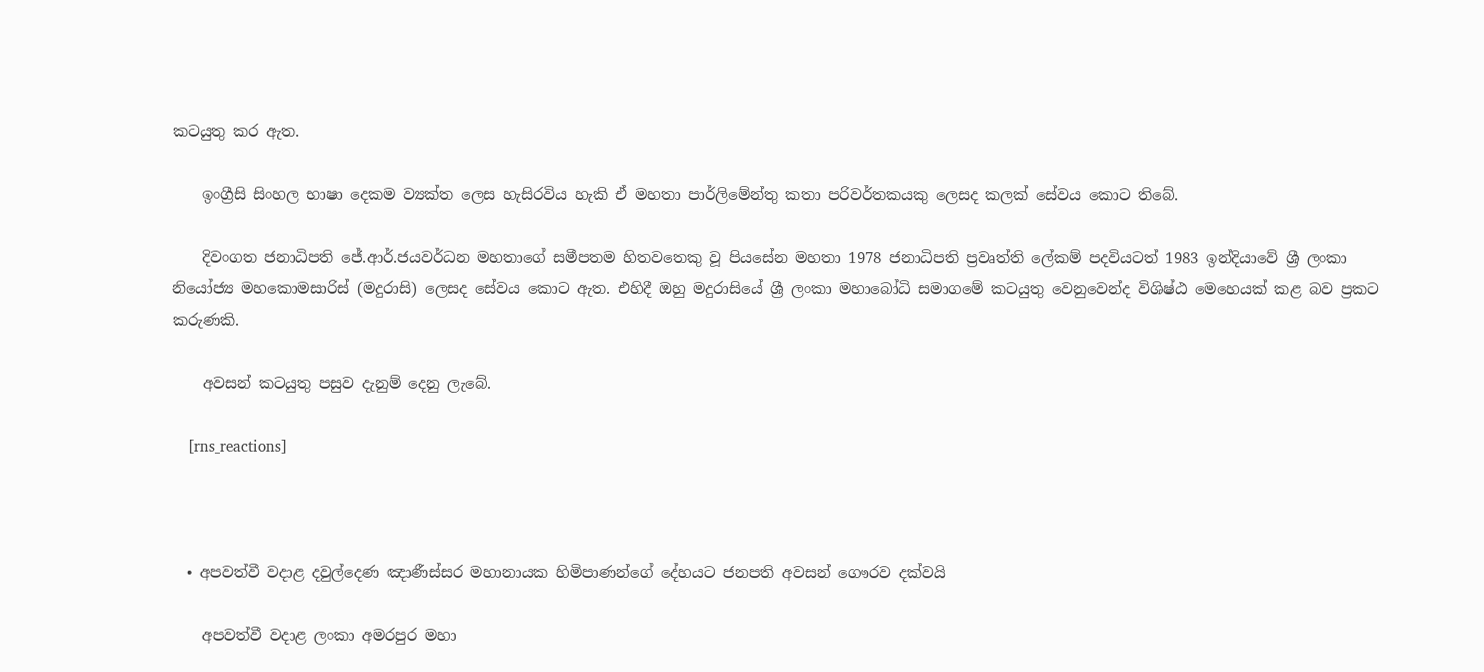කටයුතු කර ඇත.

    ඉංග්‍රීසි සිංහල ‍භාෂා දෙකම ව්‍යක්ත ලෙස හැසිරවිය හැකි ඒ මහතා පාර්ලිමේන්තු කතා පරිවර්තකයකු ලෙසද කලක් සේවය කොට තිබේ.

    දිවංගත ජනාධිපති ජේ.ආර්.ජයවර්ධන මහතාගේ සමීපතම හිතවතෙකු වූ පියසේන මහතා 1978 ජනාධිපති ප්‍රවෘත්ති ලේකම් පදවියටත් 1983 ඉන්දියාවේ ශ්‍රී ලංකා නියෝජ්‍ය මහකොමසාරිස් (මදුරාසි) ලෙසද සේවය කොට ඇත. එහිදී ඔහු මදුරාසියේ ශ්‍රී ලංකා මහාබෝධි සමාගමේ කටයුතු වෙනුවෙන්ද වි‍ශිෂ්ඨ මෙහෙයක් කළ බව ප්‍රකට කරුණකි.

    අවසන් කටයුතු පසුව දැනුම් දෙනු ලැබේ.

    [rns_reactions]



  • අපවත්වී වදාළ දවුල්දෙණ ඤාණීස්සර මහානායක හිමිපාණන්ගේ දේහයට ජනපති අවසන් ගෞරව දක්වයි

    අපවත්වී වදාළ ලංකා අමරපුර මහා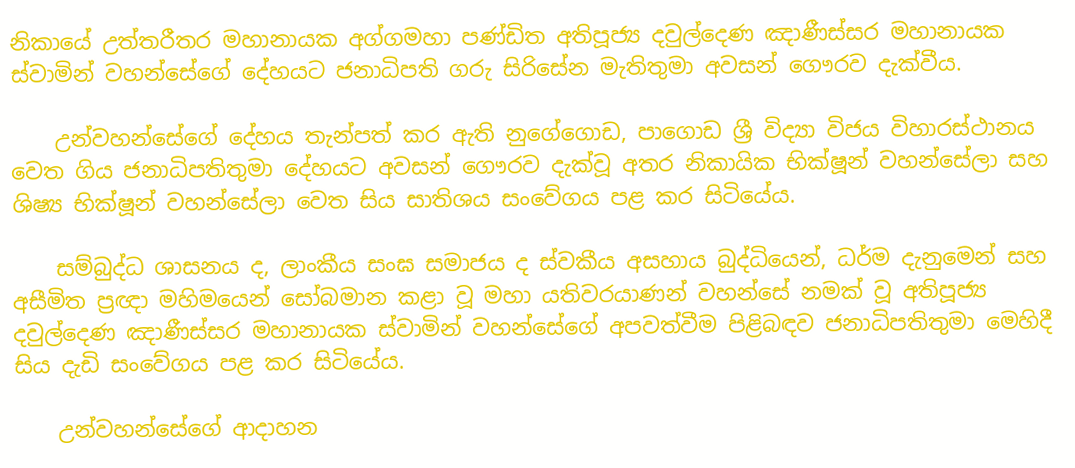නිකායේ උත්තරීතර මහානායක අග්ගමහා පණ්ඩිත අතිපූජ්‍ය දවුල්දෙණ ඤාණීස්සර මහානායක ස්වාමින් වහන්සේගේ දේහයට ජනාධිපති ගරු සිරිසේන මැතිතුමා අවසන් ගෞරව දැක්වීය.

    උන්වහන්සේගේ දේහය තැන්පත් කර ඇති නුගේගොඩ, පාගොඩ ශ්‍රී විද්‍යා විජය විහාරස්ථානය වෙත ගිය ජනාධිපතිතුමා දේහයට අවසන් ගෞරව දැක්වූ අතර නිකායික භික්ෂූන් වහන්සේලා සහ ශිෂ්‍ය භික්ෂූන් වහන්සේලා වෙත සිය සාතිශය සංවේගය පළ කර සිටියේය.

    සම්බුද්ධ ශාසනය ද, ලාංකීය සංඝ සමාජය ද ස්වකීය අසහාය බුද්ධියෙන්, ධර්ම දැනුමෙන් සහ අසීමිත ප්‍රඥා මහිමයෙන් සෝබමාන කළා වූ මහා යතිවරයාණන් වහන්සේ නමක් වූ අතිපූජ්‍ය දවුල්දෙණ ඤාණීස්සර මහානායක ස්වාමින් වහන්සේගේ අපවත්වීම පිළිබඳව ජනාධිපතිතුමා මෙහිදී සිය දැඩි සංවේගය පළ කර සිටියේය.

    උන්වහන්සේගේ ආදාහන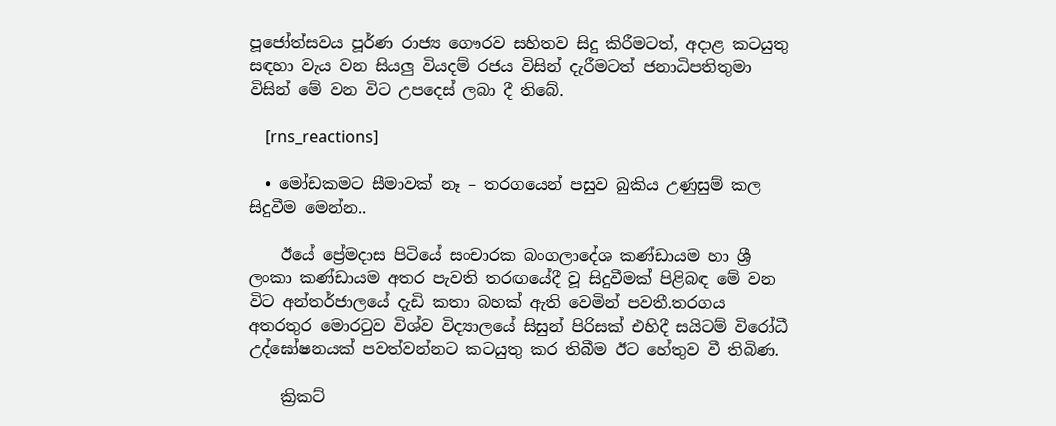පූජෝත්සවය පූර්ණ රාජ්‍ය ගෞරව සහිතව සිදු කිරීමටත්, අදාළ කටයුතු සඳහා වැය වන සියලු වියදම් රජය විසින් දැරීමටත් ජනාධිපතිතුමා විසින් මේ වන විට උපදෙස් ලබා දී තිබේ.

    [rns_reactions]

  • මෝඩකමට සීමාවක් නෑ – තරගයෙන් පසුව බුකිය උණුසුම් කල සිදුවීම මෙන්න..

    ඊයේ ප්‍රේමදාස පිටියේ සංචාරක බංගලාදේශ කණ්ඩායම හා ශ්‍රී ලංකා කණ්ඩායම අතර පැවති තරඟයේදී වූ සිදුවීමක් පිළිබඳ මේ වන විට අන්තර්ජාලයේ දැඩි කතා බහක් ඇති වෙමින් පවතී.තරගය අතරතුර මොරටුව විශ්ව විද්‍යාලයේ සිසුන් පිරිසක් එහිදී සයිටම් විරෝධී උද්ඝෝෂනයක් පවත්වන්නට කටයුතු කර තිබීම ඊට හේතුව වී තිබිණ.

    ක්‍රිකට්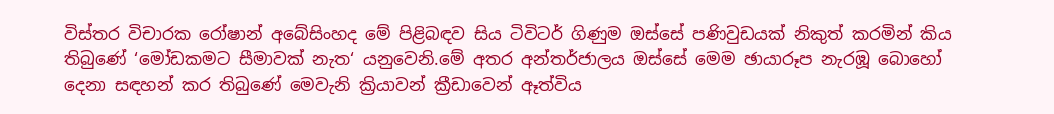විස්තර විචාරක රෝෂාන් අබේසිංහද මේ පිළිබඳව සිය ටිවිටර් ගිණුම ඔස්සේ පණිවුඩයක් නිකුත් කරමින් කිය තිබුණේ ‘මෝඩකමට සීමාවක් නැත‘ යනුවෙනි.මේ අතර අන්තර්ජාලය ඔස්සේ මෙම ඡායාරූප නැරඹූ බොහෝ දෙනා සඳහන් කර තිබුණේ මෙවැනි ක්‍රියාවන් ක්‍රීඩාවෙන් ඈත්විය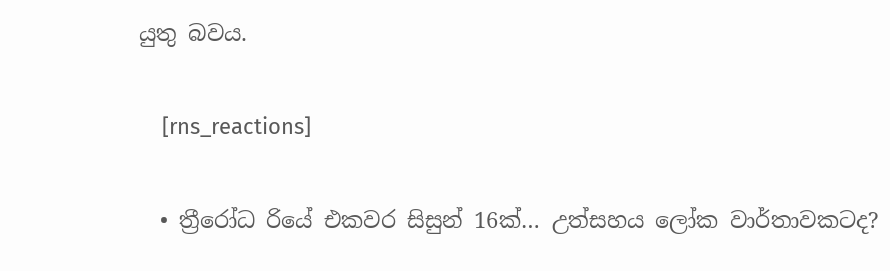යුතු බවය.

    [rns_reactions]

  • ත්‍රීරෝධ රියේ එකවර සිසුන් 16ක්… උත්සහය ලෝක වාර්තාවකටද?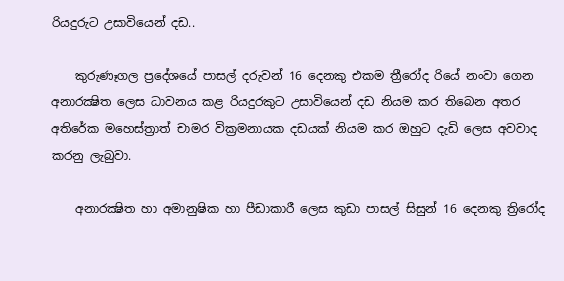රියදුරුට උසාවියෙන් දඩ..

    කුරුණෑගල ප්‍රදේශයේ පාසල් දරුවන් 16 දෙනකු එකම ත්‍රීරෝද රියේ නංවා ගෙන අනාරක්‍ෂිත ලෙස ධාවනය කළ රියදුරකුට උසාවියෙන් දඩ නියම කර තිබෙන අතර අතිරේක මහෙස්‌ත්‍රාත් චාමර වික්‍රමනායක දඩයක්‌ නියම කර ඔහුට දැඩි ලෙස අවවාද කරනු ලැබුවා.

    අනාරක්‍ෂිත හා අමානුෂික හා පීඩාකාරී ලෙස කුඩා පාසල් සිසුන් 16 දෙනකු ත්‍රිරෝද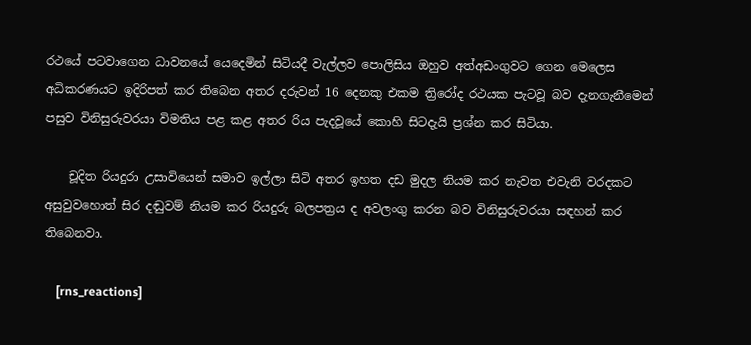රථයේ පටවාගෙන ධාවනයේ යෙදෙමින් සිටියදී වැල්ලව පොලිසිය ඔහුව අත්අඩංගුවට ගෙන මෙලෙස අධිකරණයට ඉදිරිපත් කර තිබෙන අතර දරුවන් 16 දෙනකු එකම ත්‍රිරෝද රථයක පැටවූ බව දැනගැනීමෙන් පසුව විනිසුරුවරයා විමතිය පළ කළ අතර රිය පැදවූයේ කොහි සිටදැයි ප්‍රශ්න කර සිටියා.

    චූදිත රියදුරා උසාවියෙන් සමාව ඉල්ලා සිටි අතර ඉහත දඩ මුදල නියම කර නැවත එවැනි වරදකට අසුවුවහොත් සිර දඬුවම් නියම කර රියදුරු බලපත්‍රය ද අවලංගු කරන බව විනිසුරුවරයා සඳහන් කර තිබෙනවා.

    [rns_reactions]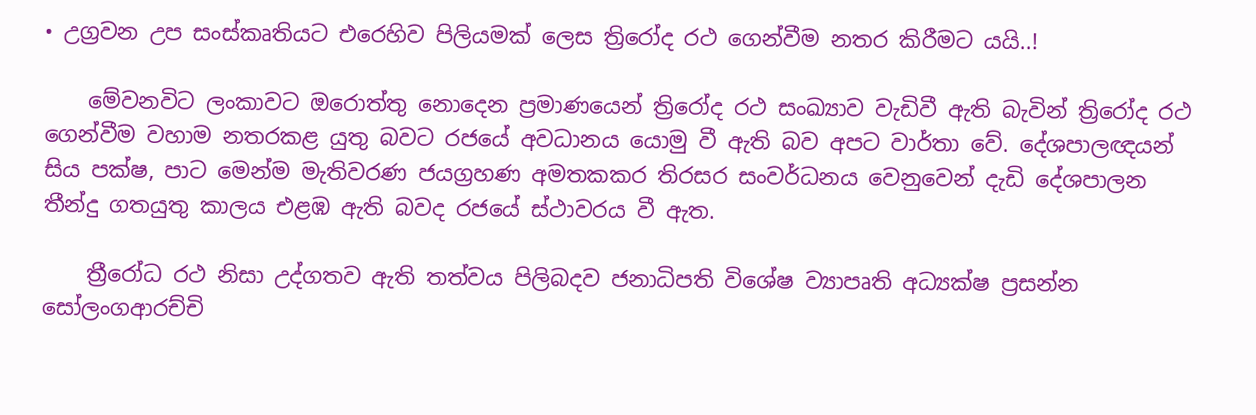• උග්‍රවන උප සංස්කෘතියට එරෙහිව පිලියමක් ලෙස ත්‍රිරෝද රථ ගෙන්වීම නතර කිරීමට යයි..!

    මේවනවිට ලංකාවට ඔරොත්තු නොදෙන ප්‍රමාණයෙන් ත්‍රිරෝද රථ සංඛ්‍යාව වැඩිවී ඇති බැවින් ත්‍රිරෝද රථ ගෙන්වීම වහාම නතරකළ යුතු බවට රජයේ අවධානය යොමු වී ඇති බව අපට වාර්තා වේ. දේශපාලඥයන් සිය පක්ෂ, පාට මෙන්ම මැතිවරණ ජයග්‍රහණ අමතකකර තිරසර සංවර්ධනය වෙනුවෙන් දැඩි දේශපාලන තීන්දු ගතයුතු කාලය එළඹ ඇති බවද රජයේ ස්ථාවරය වී ඇත.

    ත්‍රීරෝධ රථ නිසා උද්ගතව ඇති තත්වය පිලිබදව ජනාධිපති විශේෂ ව්‍යාපෘති අධ්‍යක්ෂ ප්‍රසන්න සෝලංගආරච්චි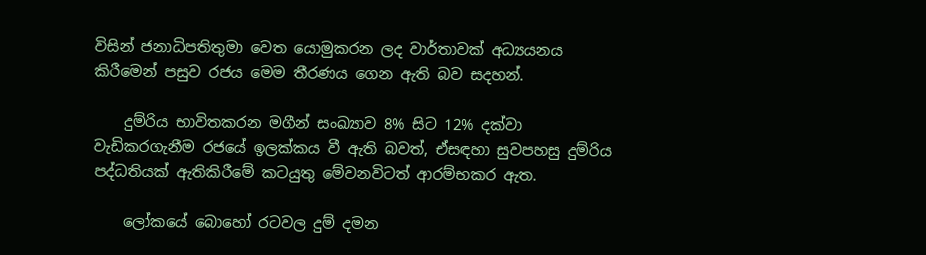විසින් ජනාධිපතිතුමා වෙත යොමුකරන ලද වාර්තාවක් අධ්‍යයනය කිරීමෙන් පසුව රජය මෙම තීරණය ගෙන ඇති බව සදහන්.

    දුම්රිය භාවිතකරන මගීන් සංඛ්‍යාව 8% සිට 12% දක්වා වැඩිකරගැනීම රජයේ ඉලක්කය වී ඇති බවත්, ඒසඳහා සුවපහසු දුම්රිය පද්ධතියක් ඇතිකිරීමේ කටයුතු මේවනවිටත් ආරම්භකර ඇත.

    ලෝකයේ බොහෝ රටවල දුම් දමන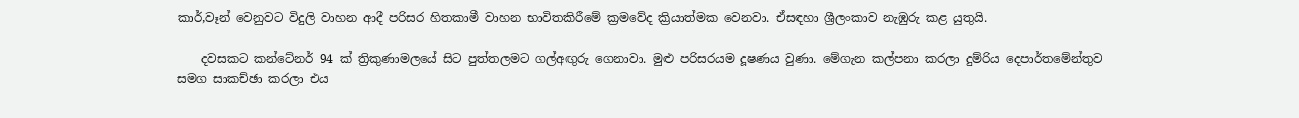කාර්,වෑන් වෙනුවට විදුලි වාහන ආදී පරිසර හිතකාමී වාහන භාවිතකිරීමේ ක්‍රමවේද ක්‍රියාත්මක වෙනවා. ඒසඳහා ශ්‍රීලංකාව නැඹුරු කළ යුතුයි.

    දවසකට කන්ටේනර් 94 ක් ත්‍රිකුණාමලයේ සිට පුත්තලමට ගල්අඟුරු ගෙනාවා. මුළු පරිසරයම දූෂණය වුණා. මේගැන කල්පනා කරලා දුම්රිය දෙපාර්තමේන්තුව සමග සාකච්ඡා කරලා එය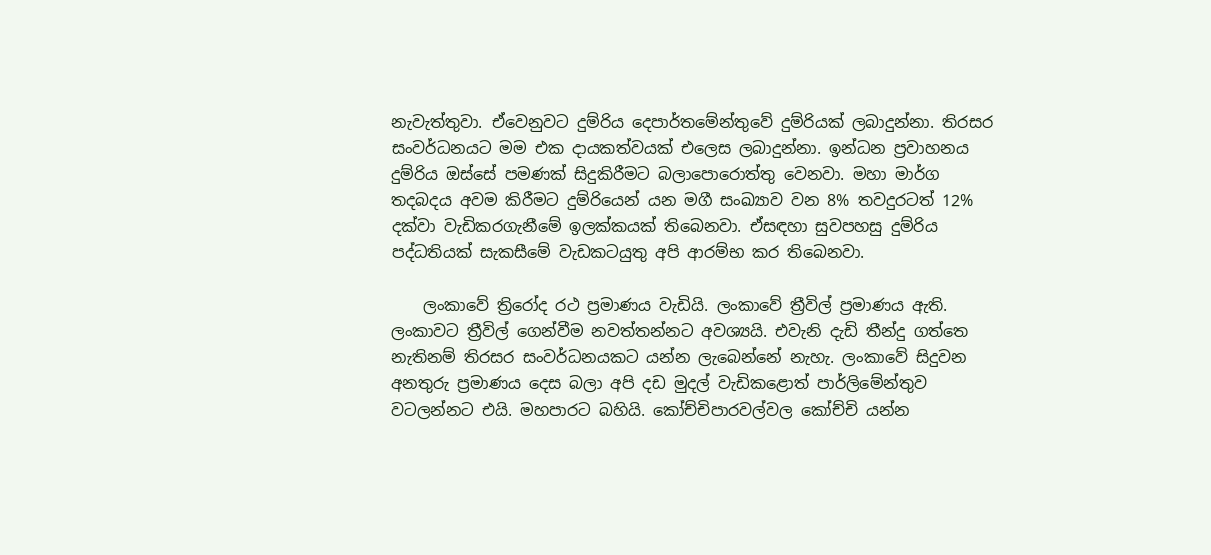නැවැත්තුවා. ඒවෙනුවට දුම්රිය දෙපාර්තමේන්තුවේ දුම්රියක් ලබාදුන්නා. තිරසර සංවර්ධනයට මම එක දායකත්වයක් එලෙස ලබාදුන්නා. ඉන්ධන ප්‍රවාහනය දුම්රිය ඔස්සේ පමණක් සිදුකිරීමට බලාපොරොත්තු වෙනවා. මහා මාර්ග තදබදය අවම කිරීමට දුම්රියෙන් යන මගී සංඛ්‍යාව වන 8% තවදුරටත් 12% දක්වා වැඩිකරගැනීමේ ඉලක්කයක් තිබෙනවා. ඒසඳහා සුවපහසු දුම්රිය පද්ධතියක් සැකසීමේ වැඩකටයුතු අපි ආරම්භ කර තිබෙනවා.

    ලංකාවේ ත්‍රිරෝද රථ ප්‍රමාණය වැඩියි. ලංකාවේ ත්‍රීවිල් ප්‍රමාණය ඇති. ලංකාවට ත්‍රීවිල් ගෙන්වීම නවත්තන්නට අවශ්‍යයි. එවැනි දැඩි තීන්දු ගත්තෙ නැතිනම් තිරසර සංවර්ධනයකට යන්න ලැබෙන්නේ නැහැ. ලංකාවේ සිදුවන අනතුරු ප්‍රමාණය දෙස බලා අපි දඩ මුදල් වැඩිකළොත් පාර්ලිමේන්තුව වටලන්නට එයි. මහපාරට බහියි. කෝච්චිපාරවල්වල කෝච්චි යන්න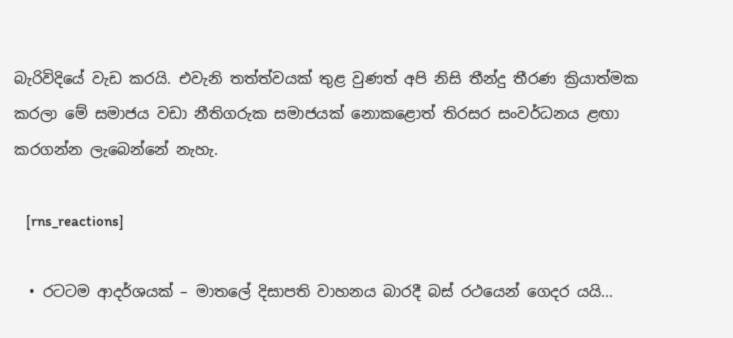බැරිවිදියේ වැඩ කරයි. එවැනි තත්ත්වයක් තුළ වුණත් අපි නිසි තීන්දු තීරණ ක්‍රියාත්මක කරලා මේ සමාජය වඩා නීතිගරුක සමාජයක් නොකළොත් තිරසර සංවර්ධනය ළඟා කරගන්න ලැබෙන්නේ නැහැ.

    [rns_reactions]

  • රටටම ආදර්ශයක් – මාතලේ දිසාපති වාහනය බාරදී බස් රථයෙන් ගෙදර යයි…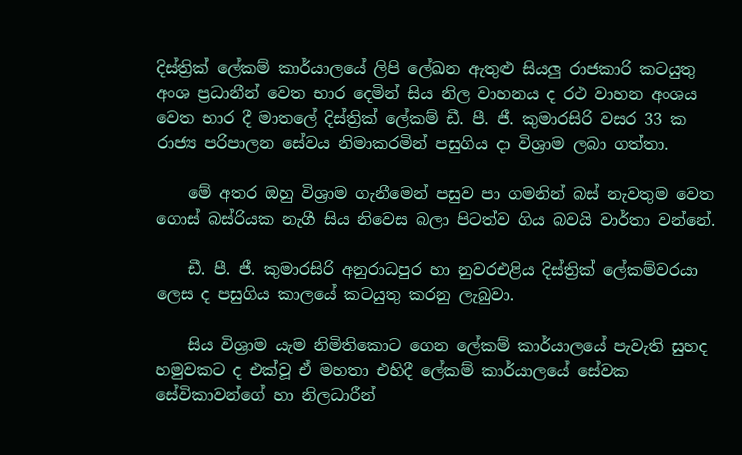දිස්‌ත්‍රික්‌ ලේකම් කාර්යාලයේ ලිපි ලේඛන ඇතුළු සියලු රාජකාරි කටයුතු අංශ ප්‍රධානීන් වෙත භාර දෙමින් සිය නිල වාහනය ද රථ වාහන අංශය වෙත භාර දී මාතලේ දිස්‌ත්‍රික්‌ ලේකම් ඩී. පී. ජී. කුමාරසිරි වසර 33 ක රාජ්‍ය පරිපාලන සේවය නිමාකරමින් පසුගිය දා විශ්‍රාම ලබා ගත්තා.

    මේ අතර ඔහු විශ්‍රාම ගැනීමෙන් පසුව පා ගමනින් බස්‌ නැවතුම වෙත ගොස්‌ බස්‌රියක නැගී සිය නිවෙස බලා පිටත්ව ගිය බවයි වාර්තා වන්නේ.

    ඩී. පී. ජී. කුමාරසිරි අනුරාධපුර හා නුවරඑළිය දිස්‌ත්‍රික්‌ ලේකම්වරයා ලෙස ද පසුගිය කාලයේ කටයුතු කරනු ලැබුවා.

    සිය විශ්‍රාම යැම නිමිතිකොට ගෙන ලේකම් කාර්යාලයේ පැවැති සුහද හමුවකට ද එක්‌වූ ඒ මහතා එහිදී ලේකම් කාර්යාලයේ සේවක සේවිකාවන්ගේ හා නිලධාරීන්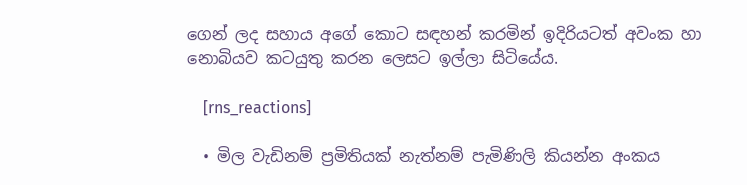ගෙන් ලද සහාය අගේ කොට සඳහන් කරමින් ඉදිරියටත් අවංක හා නොබියව කටයුතු කරන ලෙසට ඉල්ලා සිටියේය.

    [rns_reactions]

  • මිල වැඩිනම් ප්‍රමිතියක් නැත්නම් පැමිණිලි කියන්න අංකය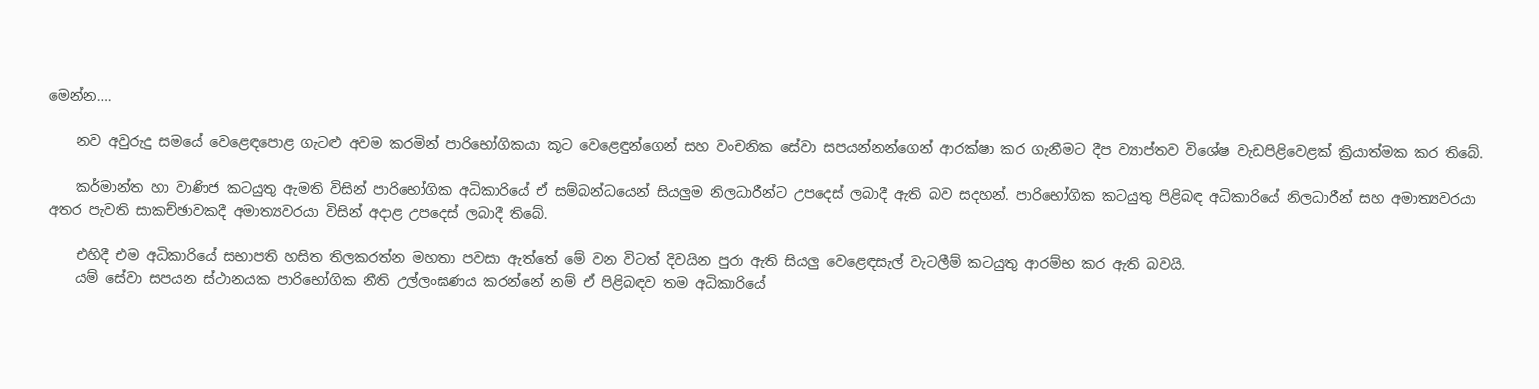මෙන්න….

    නව අවුරුදු සමයේ වෙළෙඳපොළ ගැටළු අවම කරමින් පාරිභෝගිකයා කූට වෙළෙඳුන්ගෙන් සහ වංචනික සේවා සපයන්නන්ගෙන් ආරක්ෂා කර ගැනීමට දීප ව්‍යාප්තව විශේෂ වැඩපිළිවෙළක් ක්‍රියාත්මක කර තිබේ.

    කර්මාන්ත හා වාණිජ කටයුතු ඇමති විසින් පාරිභෝගික අධිකාරියේ ඒ සම්බන්ධයෙන් සියලුම නිලධාරීන්ට උපදෙස් ලබාදී ඇති බව සදහන්. පාරිභෝගික කටයුතු පිළිබඳ අධිකාරියේ නිලධාරීන් සහ අමාත්‍යවරයා අතර පැවති සාකච්ඡාවකදී අමාත්‍යවරයා විසින් අදාළ උපදෙස් ලබාදී තිබේ.

    එහිදී එම අධිකාරියේ සභාපති හසිත තිලකරත්න මහතා පවසා ඇත්තේ මේ වන විටත් දිවයින පුරා ඇති සියලු වෙළෙඳසැල් වැටලීම් කටයුතු ආරම්භ කර ඇති බවයි.
    යම් සේවා සපයන ස්ථානයක පාරිභෝගික නීති උල්ලංඝණය කරන්නේ නම් ඒ පිළිබඳව තම අධිකාරියේ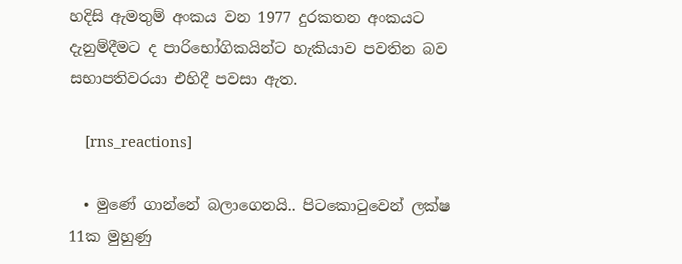හදිසි ඇමතුම් අංකය වන 1977 දුරකතන අංකයට දැනුම්දීමට ද පාරිභෝගිකයින්ට හැකියාව පවතින බව සභාපතිවරයා එහිදී පවසා ඇත.

    [rns_reactions]

  • මුණේ ගාන්නේ බලාගෙනයි.. පිටකොටුවෙන් ලක්ෂ 11ක මුහුණු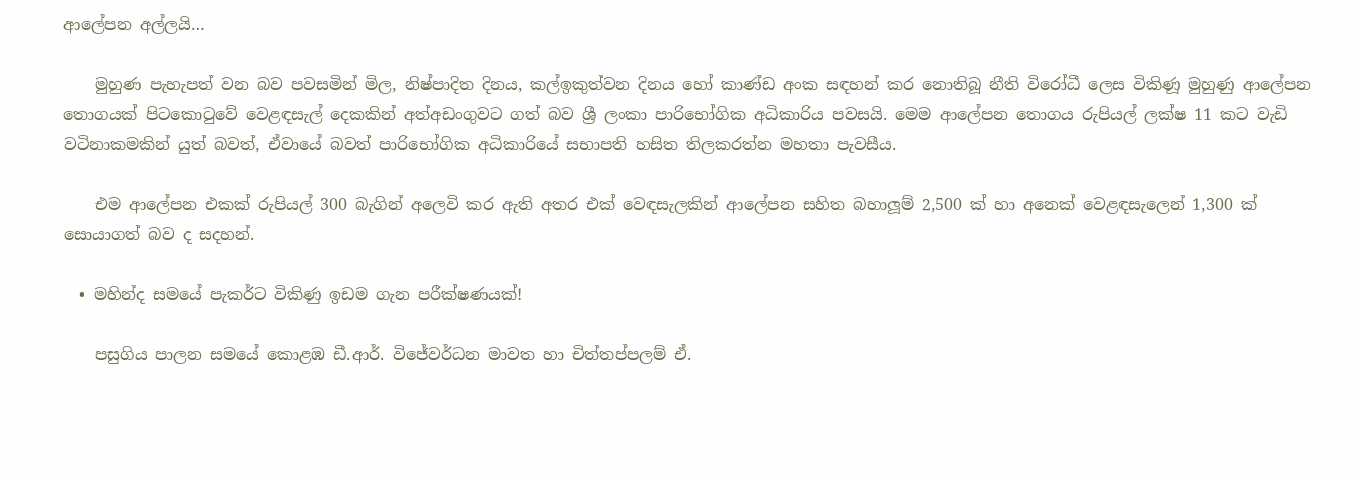ආලේපන අල්ලයි…

    මුහුණ පැහැපත් වන බව පවසමින් මිල, නිෂ්පාදිත දිනය, කල්ඉකුත්වන දිනය හෝ කාණ්ඩ අංක සඳහන් කර නොතිබූ නීති විරෝධී ලෙස විකිණූ මුහුණු ආලේපන තොගයක් පිටකොටුවේ වෙළඳසැල් දෙකකින් අත්අඩංගුවට ගත් බව ශ්‍රී ලංකා පාරිභෝගික අධිකාරිය පවසයි. මෙම ආලේපන තොගය රුපියල් ලක්ෂ 11 කට වැඩි වටිනාකමකින් යුත් බවත්, ඒවායේ බවත් පාරිභෝගික අධිකාරියේ සභාපති හසිත තිලකරත්න මහතා පැවසීය.

    එම ආලේපන එකක් රුපියල් 300 බැගින් අලෙවි කර ඇති අතර එක් වෙඳසැලකින් ආලේපන සහිත බහාලූම් 2,500 ක් හා අනෙක් වෙළඳසැලෙන් 1,300 ක් සොයාගත් බව ද සදහන්.

  • මහින්ද සමයේ පැකර්ට විකිණු ඉඩම ගැන පරීක්ෂණයක්!

    පසුගිය පාලන සමයේ කොළඹ ඩී.ආර්. විජේවර්ධන මාවත හා චිත්තප්පලම් ඒ.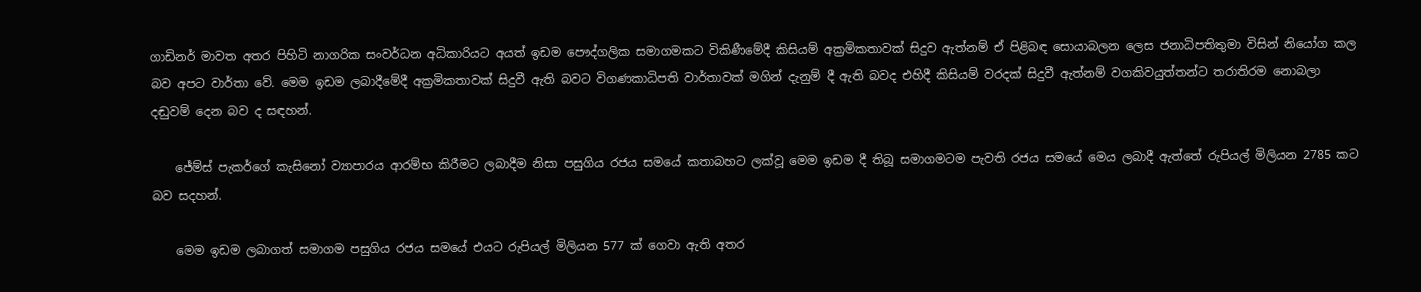ගාඩිනර් මාවත අතර පිහිටි නාගරික සංවර්ධන අධිකාරියට අයත් ඉඩම පෞද්ගලික සමාගමකට විකිණීමේදී කිසියම් අක්‍රමිකතාවක් සිදුව ඇත්නම් ඒ පිළිබඳ සොයාබලන ලෙස ජනාධිපතිතුමා විසින් නියෝග කල බව අපට වාර්තා වේ. මෙම ඉඩම ලබාදීමේදී අක්‍රමිකතාවක් සිදුවී ඇති බවට විගණකාධිපති වාර්තාවක් මගින් දැනුම් දී ඇති බවද එහිදී කිසියම් වරදක් සිදුවී ඇත්නම් වගකිවයුත්තන්ට තරාතිරම නොබලා දඬුවම් දෙන බව ද සඳහන්.

    ජේම්ස් පැකර්ගේ කැසිනෝ ව්‍යාපාරය ආරම්භ කිරීමට ලබාදීම නිසා පසුගිය රජය සමයේ කතාබහට ලක්වූ මෙම ඉඩම දී තිබූ සමාගමටම පැවති රජය සමයේ මෙය ලබාදී ඇත්තේ රුපියල් මිලියන 2785 කට බව සදහන්.

    මෙම ඉඩම ලබාගත් සමාගම පසුගිය රජය සමයේ එයට රුපියල් මිලියන 577 ක් ගෙවා ඇති අතර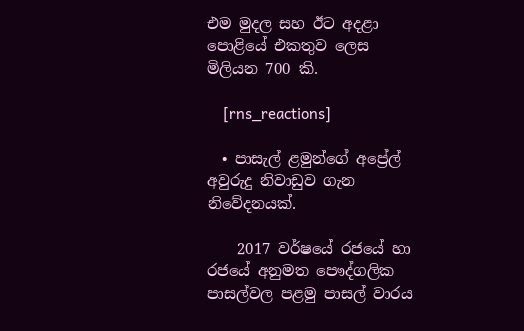එම මුදල සහ ඊට අදළා පොළියේ එකතුව ලෙස මිලියන 700 කි.

    [rns_reactions]

  • පාසැල් ළමුන්ගේ අප්‍රේල් අවුරුදු නිවාඩුව ගැන නිවේදනයක්.

    2017 වර්ෂයේ රජයේ හා රජයේ අනුමත පෞද්ගලික පාසල්වල පළමු පාසල් වාරය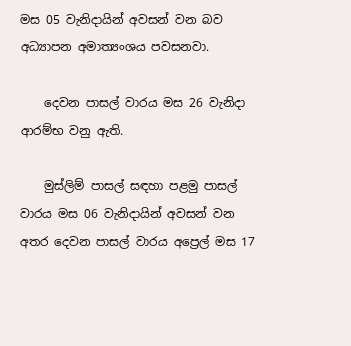මස 05 වැනිදායින් අවසන් වන බව අධ්‍යාපන අමාත්‍යංශය පවසනවා.

    දෙවන පාසල් වාරය මස 26 වැනිදා ආරම්භ වනු ඇති.

    මුස්ලිම් පාසල් සඳහා පළමු පාසල් වාරය මස 06 වැනිදායින් අවසන් වන අතර දෙවන පාසල් වාරය අප්‍රෙල් මස 17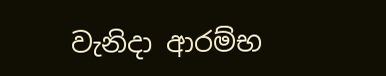වැනිදා ආරම්භ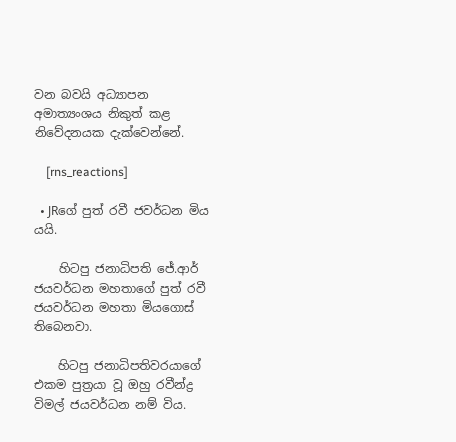වන බවයි අධ්‍යාපන අමාත්‍යංශය නිකුත් කළ නිවේදනයක දැක්වෙන්නේ.

    [rns_reactions]

  • JRගේ පුත් රවී ජවර්ධන මිය යයි.

    හිටපු ජනාධිපති ජේ.ආර් ජයවර්ධන මහතාගේ පුත් රවී ජයවර්ධන මහතා මියගොස් තිබෙනවා.

    හිටපු ජනාධිපතිවරයාගේ එකම පුත්‍ර‍යා වූ ඔහු රවීන්ද්‍ර‍ විමල් ජයවර්ධන නම් විය.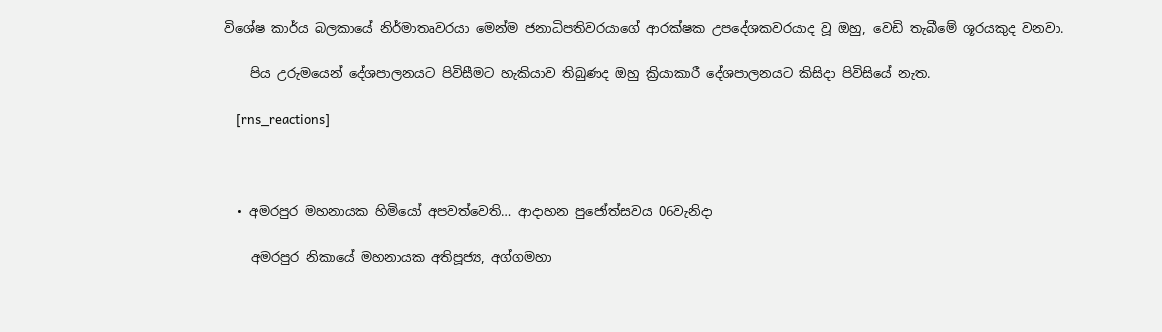විශේෂ කාර්ය බලකායේ නිර්මාතෘවරයා මෙන්ම ජනාධිපතිවරයාගේ ආරක්ෂක උපදේශකවරයාද වූ ඔහු, වෙඩි තැබීමේ ශූරයකුද වනවා.

    පිය උරුමයෙන් දේශපාලනයට පිවිසීමට හැකියාව තිබුණද ඔහු ක්‍රියාකාරී දේශපාලනයට කිසිදා පිවිසියේ නැත.

    [rns_reactions]



  • අමරපුර මහනායක හිමියෝ අපවත්වෙති… ආදාහන පුජෝත්සවය 06වැනිදා

    අමරපුර නිකායේ මහනායක අතිපූජ්‍ය, අග්ගමහා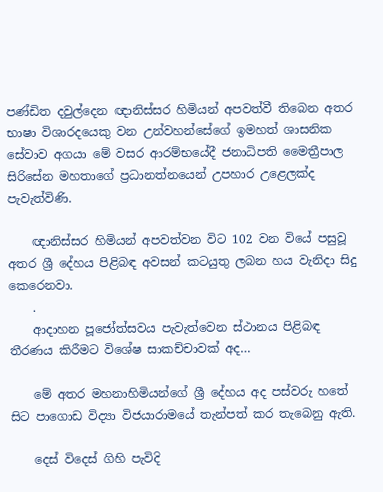පණ්ඩිත දවුල්දෙන ඥානිස්සර හිමියන් අපවත්වී තිබෙන අතර භාෂා විශාරදයෙකු වන උන්වහන්සේගේ ඉමහත් ශාසනික සේවාව අගයා මේ වසර ආරම්භයේදී ජනාධිපති මෛත්‍රීපාල සිරිසේන මහතාගේ ප්‍රධානත්නයෙන් උපහාර උළෙලක්ද පැවැත්විණි.

    ඥානිස්සර හිමියන් අපවත්වන විට 102 වන වියේ පසුවූ අතර ශ්‍රී දේහය පිළිබඳ අවසන් කටයුතු ලබන හය වැනිදා සිදු කෙරෙනවා.
    .
    ආදාහන පූජෝත්සවය පැවැත්වෙන ස්ථානය පිළිබඳ තීරණය කිරීමට විශේෂ සාකච්චාවක් අද…

    මේ අතර මහනාහිමියන්ගේ ශ්‍රී දේහය අද පස්වරු හතේ සිට පාගොඩ විද්‍යා විජයාරාමයේ තැන්පත් කර තැබෙනු ඇති.

    දෙස් විදෙස් ගිහි පැවිදි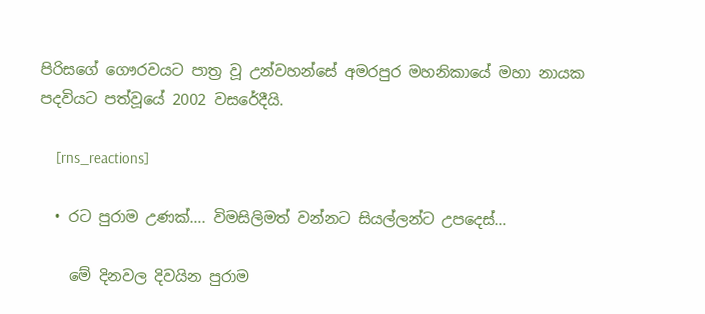පිරිසගේ ගෞරවයට පාත්‍ර වූ උන්වහන්සේ අමරපුර මහනිකායේ මහා නායක පදවියට පත්වූයේ 2002 වසරේදීයි.

    [rns_reactions]

  • රට පුරාම උණක්…. විමසිලිමත් වන්නට සියල්ලන්ට උපදෙස්…

    මේ දිනවල දිවයින පුරාම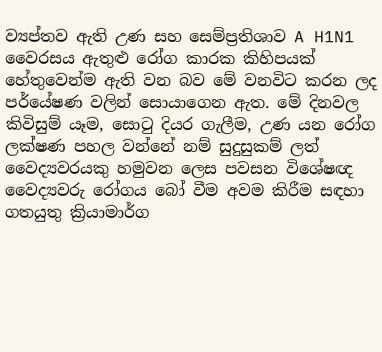ව්‍යප්තව ඇති උණ සහ සෙම්ප්‍ර‍තිශාව A H1N1 වෛරසය ඇතුළු රෝග කාරක කිහිපයක් හේතුවෙන්ම ඇති වන බව මේ වනවිට කරන ලද පර්යේෂණ වලින් සොයාගෙන ඇත. මේ දිනවල කිවිසුම් යෑම, සොටු දියර ගැලීම, උණ යන රෝග ලක්ෂණ පහල වන්නේ නම් සුදුසුකම් ලත් වෛද්‍යවරයකු හමුවන ලෙස පවසන විශේෂඥ වෛද්‍යවරු රෝගය බෝ වීම අවම කිරීම සඳහා ගතයුතු ක්‍රියාමාර්ග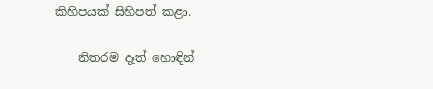කිහිපයක් සිහිපත් කළා.

    නිතරම දෑත් හොඳින්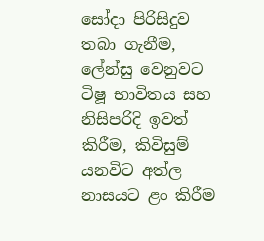සෝදා පිරිසිදුව තබා ගැනීම, ලේන්සු වෙනුවට ටිෂූ භාවිතය සහ නිසිපරිදි ඉවත් කිරීම, කිවිසුම් යනවිට අත්ල නාසයට ළං කිරීම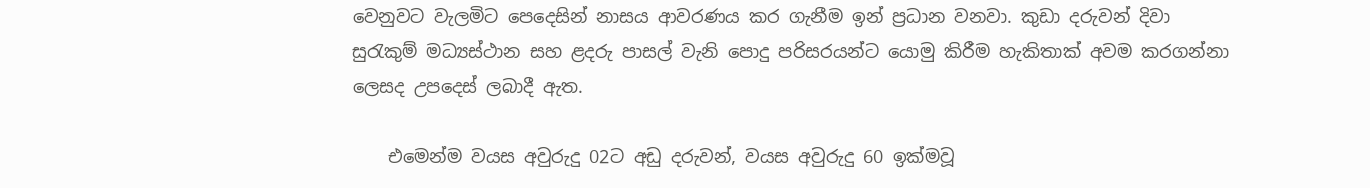වෙනුවට වැලමිට පෙදෙසින් නාසය ආවරණය කර ගැනීම ඉන් ප්‍ර‍ධාන වනවා. කුඩා දරුවන් දිවා සුරැකුම් මධ්‍යස්ථාන සහ ළදරු පාසල් වැනි පොදු පරිසරයන්ට යොමු කිරීම හැකිතාක් අවම කරගන්නා ලෙසද උපදෙස් ලබාදී ඇත.

    එමෙන්ම වයස අවුරුදු 02ට අඩු දරුවන්, වයස අවුරුදු 60 ඉක්මවූ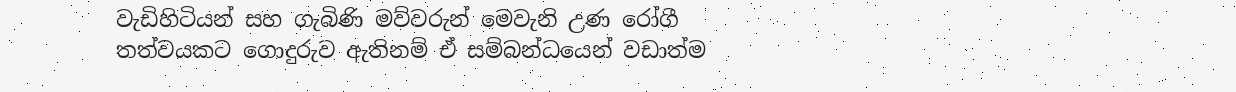වැඩිහිටියන් සහ ගැබිණි මව්වරුන් මෙවැනි උණ රෝගී තත්වයකට ගොදුරුව ඇතිනම් ඒ සම්බන්ධයෙන් වඩාත්ම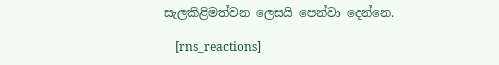සැලකිළිමත්වන ලෙසයි පෙන්වා දෙන්නෙ.

    [rns_reactions]